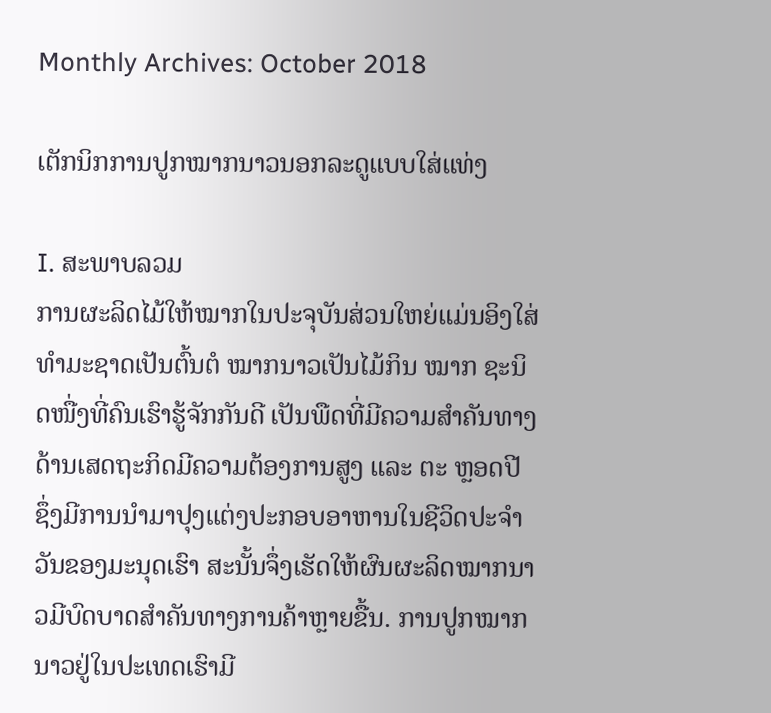Monthly Archives: October 2018

ເຕັກນິກການປູກໝາກນາວນອກລະດູແບບໃສ່ແທ່ງ

I. ສະພາບລວມ
ການຜະລິດໄມ້ໃຫ້ໝາກໃນປະຈຸບັນສ່ວນໃຫຍ່ແມ່ນອິງໃສ່ທໍາມະຊາດເປັນຕົ້ນຕໍ ໝາກນາວເປັນໄມ້ກິນ ໝາກ ຊະນິດໜື່ງທີ່ຄົນເຮົາຮູ້ຈັກກັນດີ ເປັນພືດທີ່ມີຄວາມສໍາຄັນທາງດ້ານເສດຖະກິດມີຄວາມຕ້ອງການສູງ ແລະ ຕະ ຫຼອດປີ ຊຶ່ງມີການນໍາມາປຸງແຕ່ງປະກອບອາຫານໃນຊີວິດປະຈໍາວັນຂອງມະນຸດເຮົາ ສະນັ້ນຈຶ່ງເຮັດໃຫ້ຜົນຜະລິດໝາກນາວມີບົດບາດສໍາຄັນທາງການຄ້າຫຼາຍຂື້ນ. ການປູກໝາກນາວຢູ່ໃນປະເທດເຮົາມີ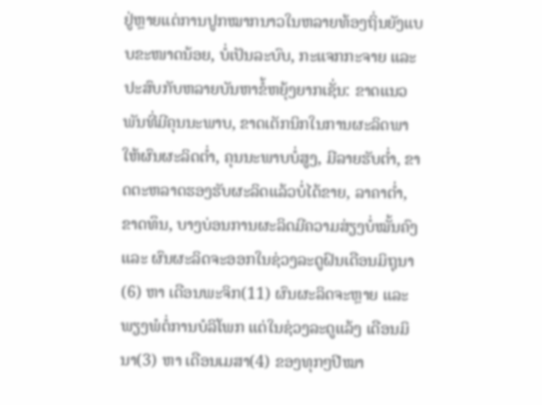ຢູ່ຫຼາຍແຕ່ການປູກໝາກນາວໃນຫລາຍທ້ອງຖິ່ນຍັງແບບຂະໜາດນ້ອຍ, ບໍ່ເປັນລະບົບ, ກະແຈກກະຈາຍ ແລະ ປະສົບກັບຫລາຍບັນຫາຂໍ້ຫຍຸ້ງຍາກເຊັ່ນ: ຂາດແນວພັນທີ່ມີຄຸນນະພາບ, ຂາດເຕັກນິກໃນການຜະລິດພາໃຫ້ຜົນຜະລິດຕໍ່າ, ຄຸນນະພາບບໍ່ສູງ, ມີລາຍຮັບຕໍ່າ, ຂາດຕະຫລາດຮອງຮັບຜະລິດແລ້ວບໍ່ໄດ້ຂາຍ, ລາຄາຕໍ່າ, ຂາດທຶນ, ບາງບ່ອນການຜະລິດມີຄວາມສ່ຽງບໍ່ໝັ້ນຄົງ ແລະ ຜົນຜະລິດຈະອອກໃນຊ່ວງລະດູຝົນເດືອນມິຖຸນາ(6) ຫາ ເດືອນພະຈິກ(11) ຜົນຜະລິດຈະຫຼາຍ ແລະ ພຽງພໍຕໍ່ການບໍລິໂພກ ແຕ່ໃນຊ່ວງລະດູແລ້ງ ເດືອນມິ ນາ(3) ຫາ ເດືອນເມສາ(4) ຂອງທຸກໆປີໝາ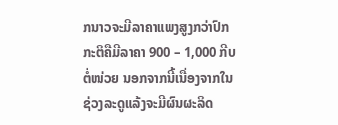ກນາວຈະມີລາຄາແພງສູງກວ່າປົກກະຕິຄືມີລາຄາ 900 – 1,000 ກີບຕໍ່ໜ່ວຍ ນອກຈາກນີ້ເນື່ອງຈາກໃນຊ່ວງລະດູແລ້ງຈະມີຜົນຜະລິດ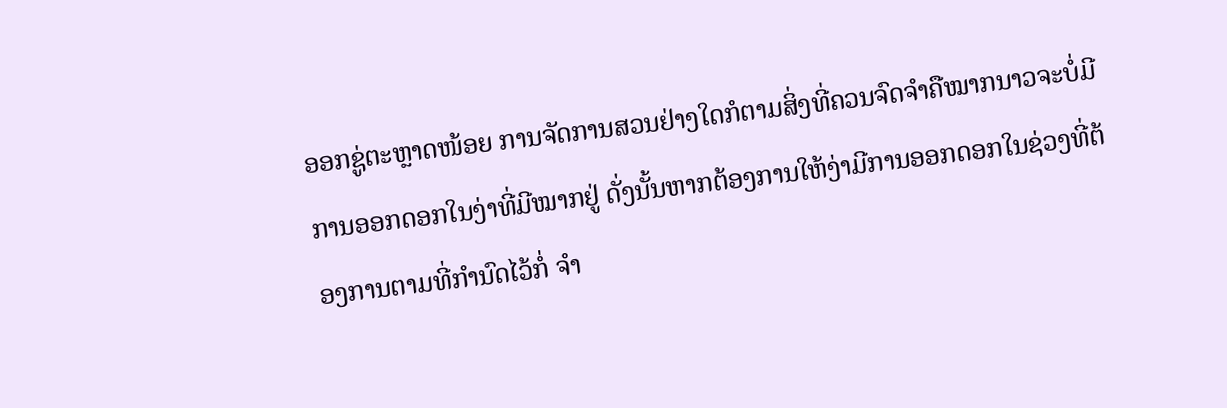ອອກຊູ່ຕະຫຼາດໜ້ອຍ ການຈັດການສວນຢ່າງໃດກໍຕາມສິ່ງທີ່ຄວນຈົດຈໍາຄືໝາກນາວຈະບໍ່ມີການອອກດອກໃນງ່າທີ່ມີໝາກຢູ່ ດັ່ງນັ້ນຫາກຕ້ອງການໃຫ້ງ່າມີການອອກດອກໃນຊ່ວງທີ່ຕ້ອງການຕາມທີ່ກໍານົດໄວ້ກໍ່ ຈໍາ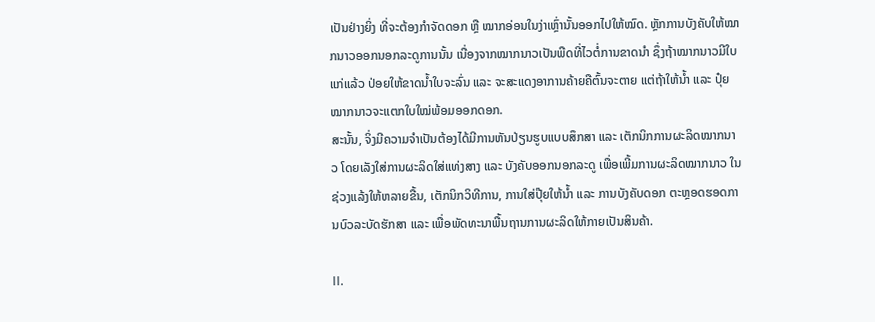ເປັນຢ່າງຍິ່ງ ທີ່ຈະຕ້ອງກໍາຈັດດອກ ຫຼື ໝາກອ່ອນໃນງ່າເຫຼົ່ານັ້ນອອກໄປໃຫ້ໝົດ. ຫຼັກການບັງຄັບໃຫ້ໝາກນາວອອກນອກລະດູການນັ້ນ ເນື່ອງຈາກໝາກນາວເປັນພືດທີ່ໄວຕໍ່ການຂາດນໍາ ຊຶ່ງຖ້າໝາກນາວມີໃບແກ່ແລ້ວ ປ່ອຍໃຫ້ຂາດນໍ້າໃບຈະລົ່ນ ແລະ ຈະສະແດງອາການຄ້າຍຄືຕົ້ນຈະຕາຍ ແຕ່ຖ້າໃຫ້ນໍ້າ ແລະ ປຸ໋ຍໝາກນາວຈະແຕກໃບໃໝ່ພ້ອມອອກດອກ.
ສະນັ້ນ, ຈິ່ງມີຄວາມຈໍາເປັນຕ້ອງໄດ້ມີການຫັນປ່ຽນຮູບແບບສຶກສາ ແລະ ເຕັກນິກການຜະລິດໝາກນາວ ໂດຍເລັງໃສ່ການຜະລິດໃສ່ແທ່ງສາງ ແລະ ບັງຄັບອອກນອກລະດູ ເພື່ອເພີ້ມການຜະລິດໝາກນາວ ໃນຊ່ວງແລ້ງໃຫ້ຫລາຍຂື້ນ, ເຕັກນິກວິທີການ, ການໃສ່ປຸ໊ຍໃຫ້ນ້ຳ ແລະ ການບັງຄັບດອກ ຕະຫຼອດຮອດການບົວລະບັດຮັກສາ ແລະ ເພື່ອພັດທະນາພື້ນຖານການຜະລິດໃຫ້ກາຍເປັນສິນຄ້າ.

II.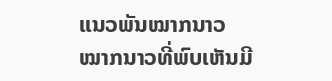ແນວພັນໝາກນາວ
ໝາກນາວທີ່ພົບເຫັນມີ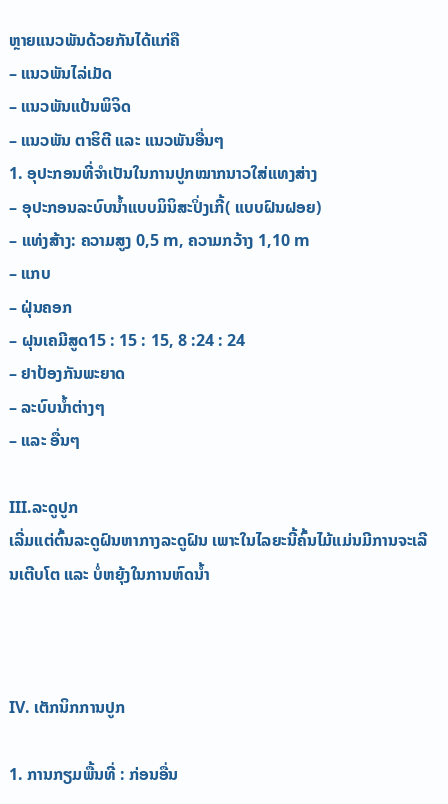ຫຼາຍແນວພັນດ້ວຍກັນໄດ້ແກ່ຄື
– ແນວພັນໄລ່ເມັດ
– ແນວພັນແປ້ນພິຈິດ
– ແນວພັນ ຕາຮິຕີ ແລະ ແນວພັນອື່ນໆ
1. ອຸປະກອນທີ່ຈຳເປັນໃນການປູກໝາກນາວໃສ່ແທງສ່າງ
– ອຸປະກອນລະບົບນໍ້າແບບມິນິສະປິ່ງເກີ້( ແບບຝົນຝອຍ)
– ແທ່ງສ້າງ: ຄວາມສູງ 0,5 m, ຄວາມກວ້າງ 1,10 m
– ແກບ
– ຝຸ່ນຄອກ
– ຝຸນເຄມີສູດ15 : 15 : 15, 8 :24 : 24
– ຢາປ້ອງກັນພະຍາດ
– ລະບົບນ້ຳຕ່າງໆ
– ແລະ ອື່ນໆ

III.ລະດູປູກ
ເລີ່ມແຕ່ຕົ້ນລະດູຝົນຫາກາງລະດູຝົນ ເພາະໃນໄລຍະນີ້ຄົ້ນໄມ້ແມ່ນມີການຈະເລີນເຕີບໂຕ ແລະ ບໍ່ຫຍຸ້ງໃນການຫົດນ້ຳ



IV. ເຕັກນິກການປູກ

1. ການກຽມພື້ນທີ່ : ກ່ອນອື່ນ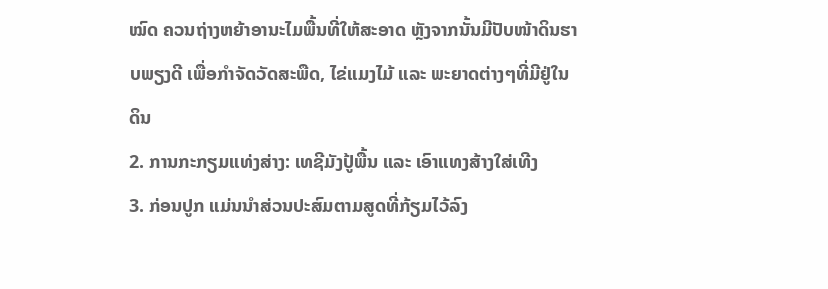ໝົດ ຄວນຖ່າງຫຍ້າອານະໄມພື້ນທີ່ໃຫ້ສະອາດ ຫຼັງຈາກນັ້ນມີປັບໜ້າດິນຮາບພຽງດີ ເພື່ອກຳຈັດວັດສະພືດ, ໄຂ່ແມງໄມ້ ແລະ ພະຍາດຕ່າງໆທີ່ມີຢູ່ໃນດິນ
2. ການກະກຽມແທ່ງສ່າງ: ເທຊີມັງປູ້ພື້ນ ແລະ ເອົາແທງສ້າງໃສ່ເທີງ
3. ກ່ອນປູກ ແມ່ນນໍາສ່ວນປະສົມຕາມສູດທີ່ກ້ຽມໄວ້ລົງ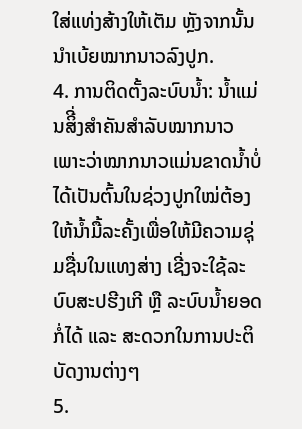ໃສ່ແທ່ງສ້າງໃຫ້ເຕັມ ຫຼັງຈາກນັ້ນນໍາເບ້ຍໝາກນາວລົງປູກ.
4. ການຕິດຕັ້ງລະບົບນ້ຳ: ນ້ຳແມ່ນສິີ່ງສຳຄັນສຳລັບໝາກນາວເພາະວ່າໝາກນາວແມ່ນຂາດນ້ຳບໍ່ໄດ້ເປັນຕົ້ນໃນຊ່ວງປູກໃໝ່ຕ້ອງໃຫ້ນ້ຳມື້ລະຄັ້ງເພື່ອໃຫ້ມີຄວາມຊຸ່ມຊື່ນໃນແທງສ່າງ ເຊີ່ງຈະໃຊ້ລະບົບສະປຮີງເກີ ຫຼື ລະບົບນ້ຳຍອດກໍ່ໄດ້ ແລະ ສະດວກໃນການປະຕິບັດງານຕ່າງໆ
5.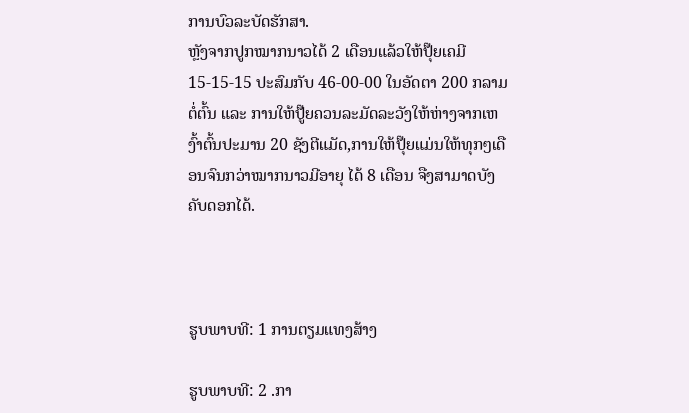ການບົວລະບັດຮັກສາ.
ຫຼັງຈາກປູກໝາກນາວໄດ້ 2 ເດືອນແລ້ວໃຫ້ປຸ໊ຍເຄມີ 15-15-15 ປະສົມກັບ 46-00-00 ໃນອັດຕາ 200 ກລາມ ຕໍ່ຕົ້ນ ແລະ ການໃຫ້ປູ໊ຍຄວນລະມັດລະວັງໃຫ້ຫ່າງຈາກເຫງົ້າຕົ້ນປະມານ 20 ຊັງຕີແມັດ,ການໃຫ້ປຸ໊ຍແມ່ນໃຫ້ທຸກໆເດືອນຈົນກວ່າໝາກນາວມີອາຍຸ ໄດ້ 8 ເດືອນ ຈືງສາມາດບັງຄັບດອກໄດ້.



ຮູບພາບທີ: 1 ການຕຽມແທງສ້າງ

ຮູບພາບທີ: 2 .ກາ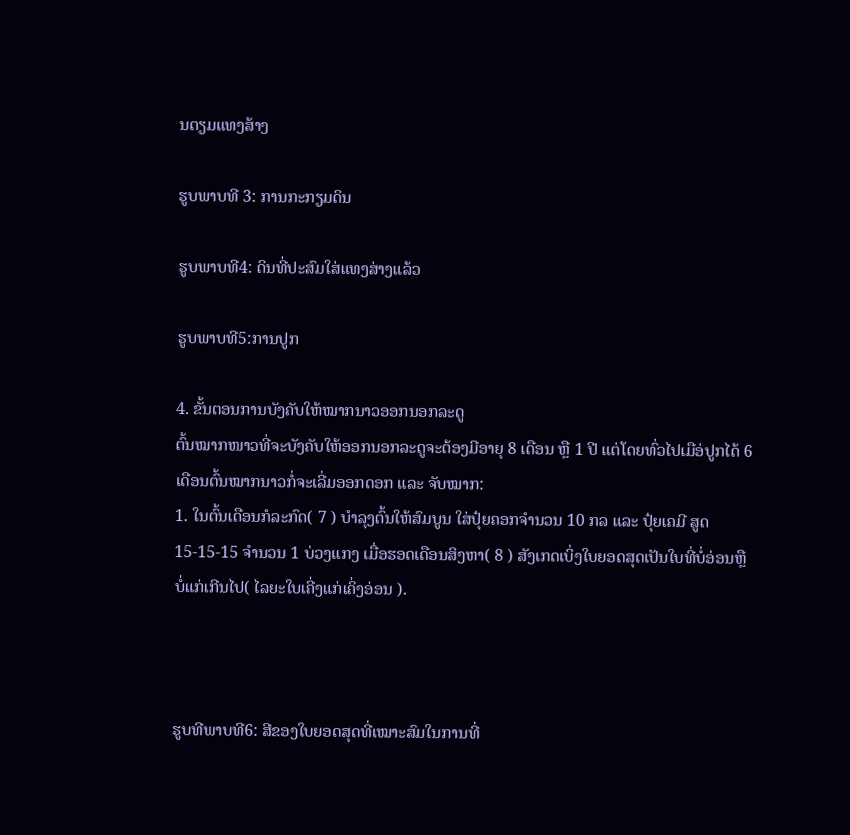ນຕຽມແທງສ້າງ

ຮູບພາບທີ 3: ການກະກຽມດິນ

ຮູບພາບທີ4: ດິນທີ່ປະສົມໃສ່ແທງສ່າງແລ້ວ

ຮູບພາບທີ5:ການປູກ

4. ຂັ້ນຕອນການບັງຄັບໃຫ້ໝາກນາວອອກນອກລະດູ
ຕົ້ນໝາກໜາວທີ່ຈະບັງຄັບໃຫ້ອອກນອກລະດູຈະຕ້ອງມີອາຍຸ 8 ເດືອນ ຫຼື 1 ປີ ແຕ່ໂດຍທົ່ວໄປເມືອ່ປູກໄດ້ 6 ເດືອນຕົ້ນໝາກນາວກໍ່ຈະເລີ່ມອອກດອກ ແລະ ຈັບໝາກ:
1. ໃນຕົ້ນເດືອນກໍລະກົດ( 7 ) ບໍາລຸງຕົ້ນໃຫ້ສົມບູນ ໃສ່ປຸ໋ຍຄອກຈໍານວນ 10 ກລ ແລະ ປຸ໋ຍເຄມີ ສູດ 15-15-15 ຈໍານວນ 1 ບ່ວງແກງ ເມື່ອຮອດເດືອນສິງຫາ( 8 ) ສັງເກດເບິ່ງໃບຍອດສຸດເປັນໃບທີ່ບໍ່ອ່ອນຫຼື ບໍ່ແກ່ເກີນໄປ( ໄລຍະໃບເຄີ່ງແກ່ເຄິ່ງອ່ອນ ).



ຮູບທີພາບທີ6: ສີຂອງໃບຍອດສຸດທີ່ເໝາະສົມໃນການທີ່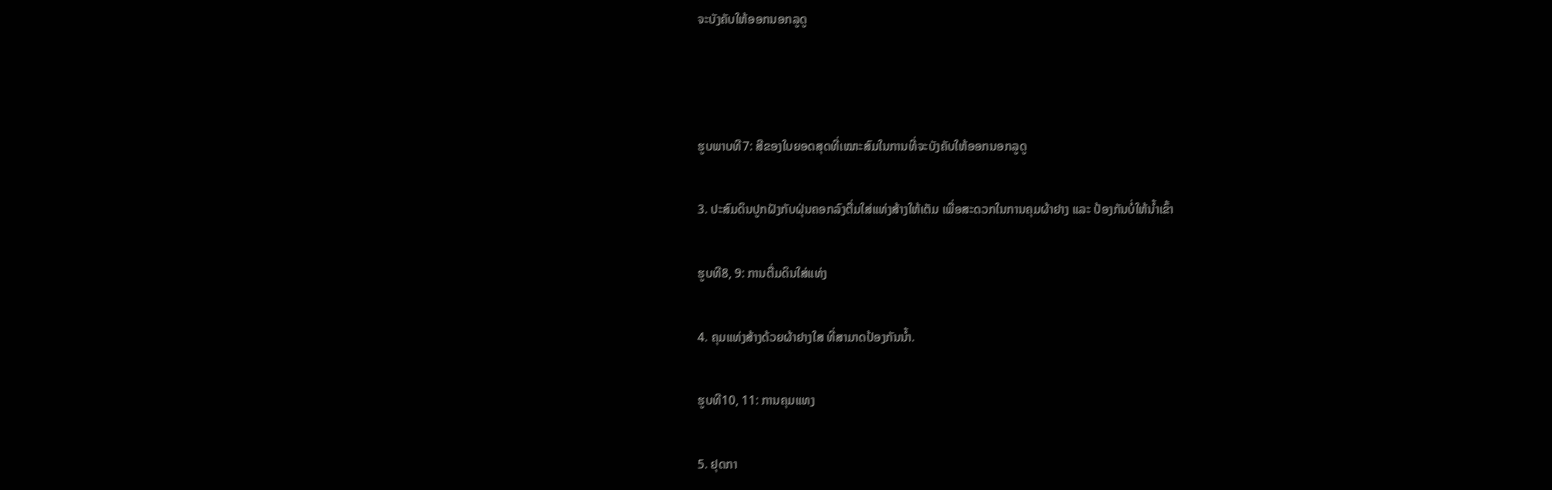ຈະບັງຄັບໃຫ້ອອກນອກລູດູ



ຮູບພາບທີ7: ສີຂອງໃບຍອດສຸດທີ່ເໝາະສົມໃນການທີ່ຈະບັງຄັບໃຫ້ອອກນອກລູດູ

3. ປະສົມດິນປູກຝັງກັບຝຸ່ນຄອກລົງຕື່ມໃສ່ແທ່ງສ້າງໃຫ້ເຕັມ ເພື່ອສະດວກໃນການຄຸມຜ້າຢາງ ແລະ ປ້ອງກັນບໍ່ໃຫ້ນໍ້າເຂົ້າ

ຮູບທີ8, 9: ການຕື່ມດິນໃສ່ແທ່ງ

4. ຄຸມແທ່ງສ້າງດ້ວຍຜ້າຢາງໃສ ທີ່ສາມາດປ້ອງກັນນໍ້າ.

ຮູບທີ10, 11: ການຄຸມແທງ

5. ຢຸດກາ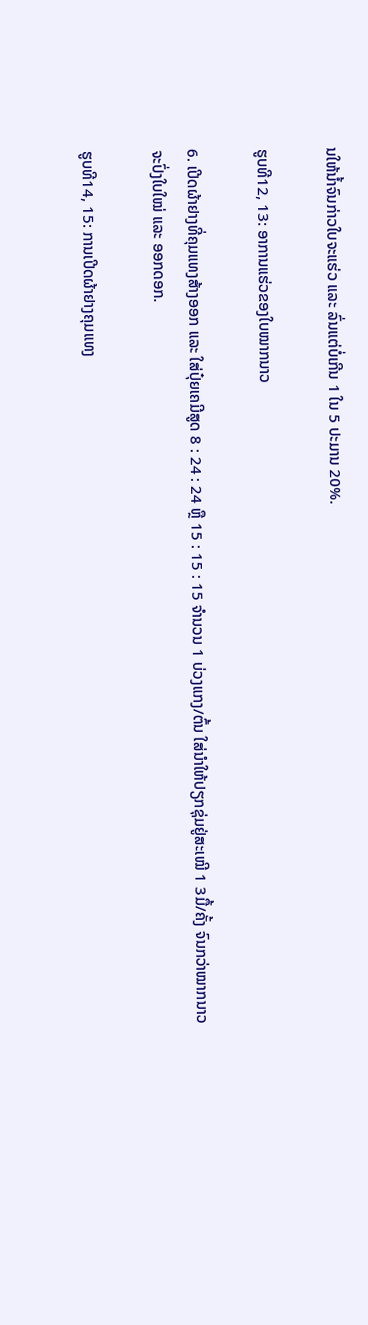ນໃຫ້ນໍ້າຈົນກ່າວໃບຈະແຮ່ວ ແລະ ລົ່ນແຕ່ບໍ່ເກີນ 1 ໃນ 5 ປະມານ 20%.

ຮູບທີ12, 13: ອາການແຮ່ວຂອງໃບໝາກນາວ

6. ເປີດຜ້າຢາງທີ່ຄຸມແທງສ້າງອອກ ແລະ ໃສ່ປຸ໋ຍເຄມີສູດ 8 : 24 : 24 ຫຼື 15 : 15 : 15 ຈໍານວນ 1 ບ່ວງແກງ/ຕົ້ນ ໃສ່ນໍາໃຫ້ປຽກຊຸ່ມຢູ່ສະເໝີ 1 3ມື້/ຄັ້ງ ຈົນກວ່າໝາກນາວຈະປົ່ງໃບໃໝ່ ແລະ ອອກດອກ.

ຮູບທີ14, 15: ການເປີດຜ້າຢາງຄຸມແທງ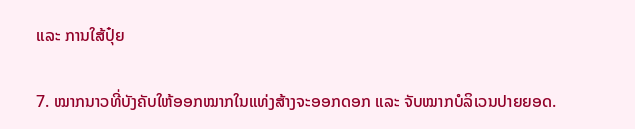ແລະ ການໃສ້ປຸ໋ຍ

7. ໝາກນາວທີ່ບັງຄັບໃຫ້ອອກໝາກໃນແທ່ງສ້າງຈະອອກດອກ ແລະ ຈັບໝາກບໍລິເວນປາຍຍອດ.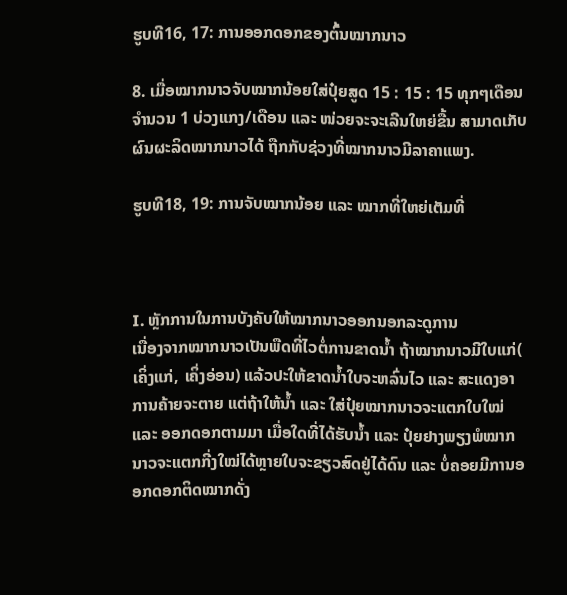ຮູບທີ16, 17: ການອອກດອກຂອງຕົ້ນໝາກນາວ

8. ເມື່ອໝາກນາວຈັບໝາກນ້ອຍໃສ່ປຸ໋ຍສູດ 15 : 15 : 15 ທຸກໆເດືອນຈໍານວນ 1 ບ່ວງແກງ/ເດືອນ ແລະ ໜ່ວຍຈະຈະເລີນໃຫຍ່ຂື້ນ ສາມາດເກັບຜົນຜະລິດໝາກນາວໄດ້ ຖືກກັບຊ່ວງທີ່ໝາກນາວມີລາຄາແພງ.

ຮູບທີ18, 19: ການຈັບໝາກນ້ອຍ ແລະ ໝາກທີ່ໃຫຍ່ເຕັມທີ່



I. ຫຼັກການໃນການບັງຄັບໃຫ້ໝາກນາວອອກນອກລະດູການ
ເນື່ອງຈາກໝາກນາວເປັນພືດທີ່ໄວຕໍ່ການຂາດນ້ຳ ຖ້າໝາກນາວມີໃບແກ່( ເຄິ່ງແກ່, ເຄິ່ງອ່ອນ) ແລ້ວປະໃຫ້ຂາດນ້ຳໃບຈະຫລົ່ນໄວ ແລະ ສະແດງອາການຄ້າຍຈະຕາຍ ແຕ່ຖ້າໃຫ້ນ້ຳ ແລະ ໃສ່ປຸ໋ຍໝາກນາວຈະແຕກໃບໃໝ່ ແລະ ອອກດອກຕາມມາ ເມື່ອໃດທີ່ໄດ້ຮັບນ້ຳ ແລະ ປຸ໋ຍຢາງພຽງພໍໝາກນາວຈະແຕກກີ່ງໃໝ່ໄດ້ຫຼາຍໃບຈະຂຽວສົດຢູ່ໄດ້ດົນ ແລະ ບໍ່ຄອຍມີການອອກດອກຕິດໝາກດັ່ງ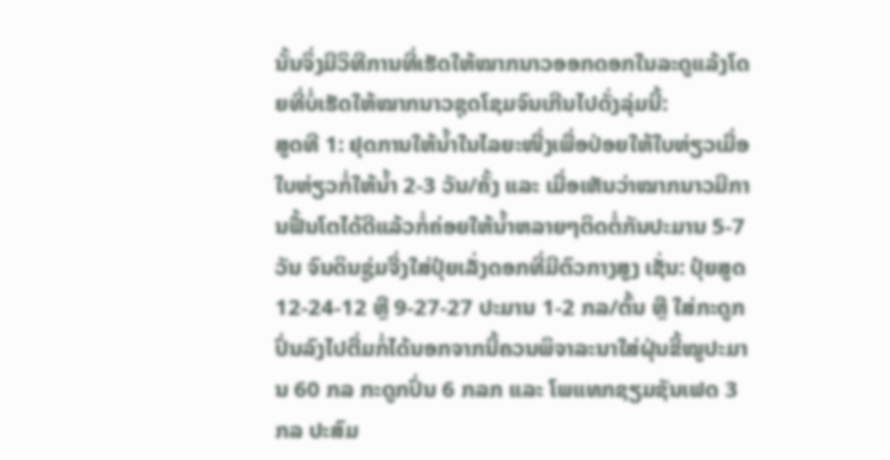ນັ້ນຈິ່ງມີວິທີການທີ່ເຮັດໃຫ້ໝາກນາວອອກດອກໃນລະດູແລ້ງໂດຍທີ່ບໍ່ເຮັດໃຫ້ໝາກນາວຊຸດໂຊມຈົນເກີນໄປດັ່ງລຸ່ມນີ້:
ສູດທີ 1: ຢຸດການໃຫ້ນ້ຳໃນໄລຍະໜື່ງເພື່ອປ່ອຍໃຫ້ໃບຫ່ຽວເມື່ອໃບຫ່ຽວກໍ່ໃຫ້ນໍ້າ 2-3 ວັນ/ຄັ້ງ ແລະ ເມື່ອເຫັນວ່າໝາກນາວມີການຟື້ນໂຕໄດ້ດີແລ້ວກໍ່ຄ່ອຍໃຫ້ນ້ຳຫລາຍໆຕິດຕໍ່ກັນປະມານ 5-7 ວັນ ຈົນດິນຊູ່ມຈື່ງໃສ່ປຸ໋ຍເລັ່ງດອກທີ່ມີຕົວກາງສູງ ເຊັ່ນ: ປຸ໋ຍສູດ 12-24-12 ຫຼື 9-27-27 ປະມານ 1-2 ກລ/ຕົ້ນ ຫຼື ໃສ່ກະດູກປົ່ນລົງໄປຕື່ມກໍ່ໄດ້ນອກຈາກນີ້ຄວນພິຈາລະນາໃສ່ຝຸ່ນຂີ້ໝູປະມານ 60 ກລ ກະດູກປົ່ນ 6 ກລກ ແລະ ໂພແທກຊຽມຊັນເຟດ 3 ກລ ປະສົມ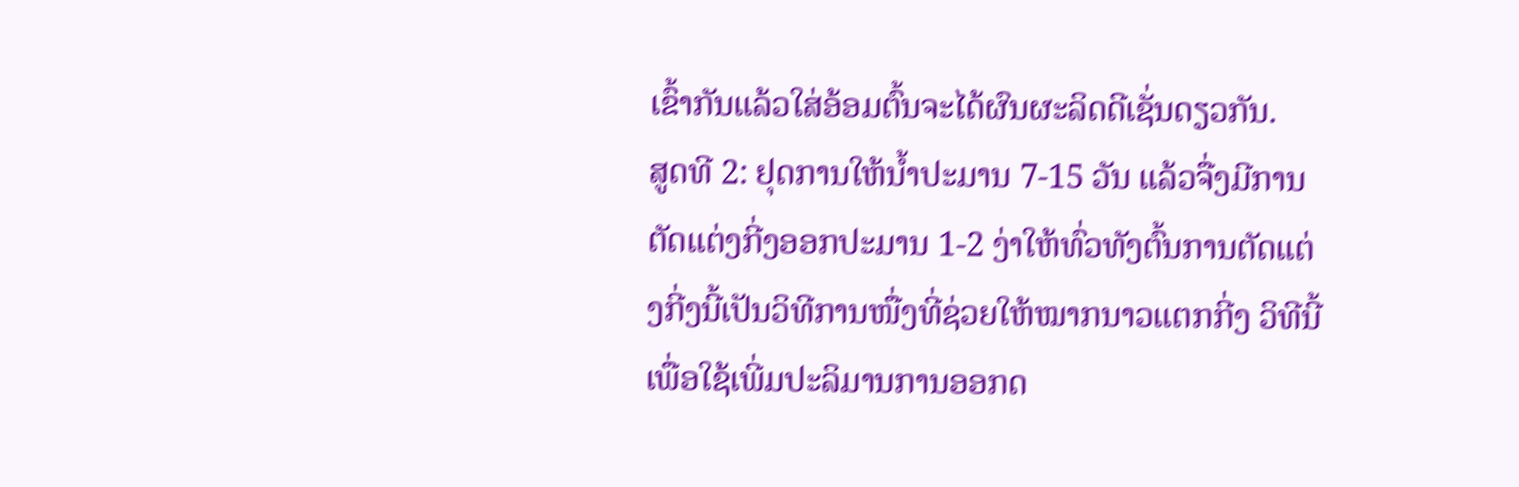ເຂົ້າກັນແລ້ວໃສ່ອ້ອມຕົ້ນຈະໄດ້ຜົນຜະລິດດີເຊັ່ນດຽວກັນ.
ສູດທີ 2: ຢຸດການໃຫ້ນ້ຳປະມານ 7-15 ວັນ ແລ້ວຈື່ງມີການຕັດແຕ່ງກີ່ງອອກປະມານ 1-2 ງ່າໃຫ້ທົ່ວທັງຕົ້ນການຕັດແຕ່ງກີ່ງນີ້ເປັນວິທີການໜື່ງທີ່ຊ່ວຍໃຫ້ໝາກນາວແຕກກີ່ງ ວິທີນີ້ເພື່ອໃຊ້ເພີ່ມປະລິມານການອອກດ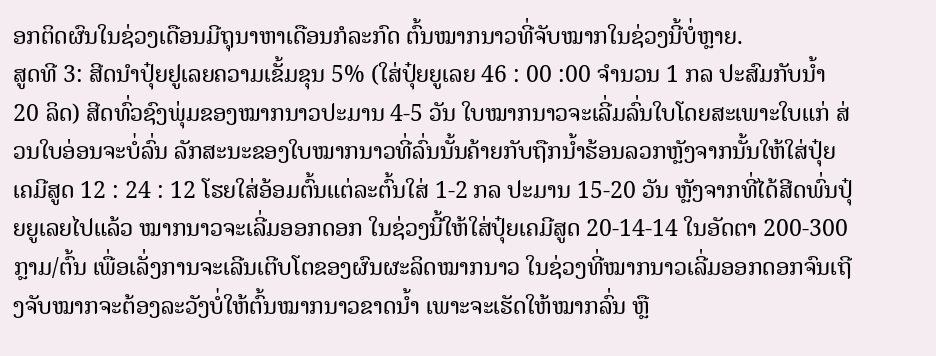ອກຕິດຜົນໃນຊ່ວງເດືອນມີຖຸນາຫາເດືອນກໍລະກົດ ຕົ້ນໝາກນາວທີ່ຈັບໝາກໃນຊ່ວງນີ້ບໍ່ຫຼາຍ.
ສູດທີ 3: ສີດນໍາປຸ໋ຍຢູເລຍຄວາມເຂັ້ມຂຸນ 5% (ໃສ່ປຸ໋ຍຍູເລຍ 46 : 00 :00 ຈໍານວນ 1 ກລ ປະສົມກັບນ້ຳ 20 ລິດ) ສີດທົ່ວຊົງພຸ່ມຂອງໝາກນາວປະມານ 4-5 ວັນ ໃບໝາກນາວຈະເລີ່ມລົ່ນໃບໂດຍສະເພາະໃບແກ່ ສ່ວນໃບອ່ອນຈະບໍ່ລົ່ນ ລັກສະນະຂອງໃບໝາກນາວທີ່ລົ່ນນັ້ນຄ້າຍກັບຖືກນ້ຳຮ້ອນລວກຫຼັງຈາກນັ້ນໃຫ້ໃສ່ປຸ໋ຍເຄມີສູດ 12 : 24 : 12 ໂຮຍໃສ່ອ້ອມຕົ້ນແຕ່ລະຕົ້ນໃສ່ 1-2 ກລ ປະມານ 15-20 ວັນ ຫຼັງຈາກທີ່ໄດ້ສີດພົ່ນປຸ໋ຍຍູເລຍໄປແລ້ວ ໝາກນາວຈະເລີ່ມອອກດອກ ໃນຊ່ວງນີ້ໃຫ້ໃສ່ປຸ໋ຍເຄມີສູດ 20-14-14 ໃນອັດຕາ 200-300 ກຼາມ/ຕົ້ນ ເພື່ອເລັ່ງການຈະເລີນເຕີບໂຕຂອງຜົນຜະລິດໝາກນາວ ໃນຊ່ວງທີ່ໝາກນາວເລີ່ມອອກດອກຈົນເຖີງຈັບໝາກຈະຕ້ອງລະວັງບໍ່ໃຫ້ຕົ້ນໝາກນາວຂາດນໍ້າ ເພາະຈະເຮັດໃຫ້ໝາກລົ່ນ ຫຼື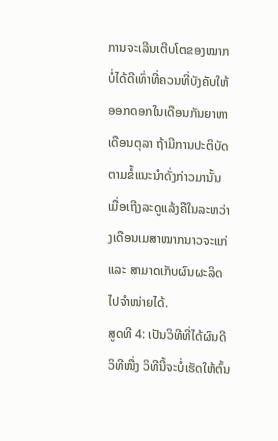ການຈະເລີນເຕີບໂຕຂອງໝາກບໍ່ໄດ້ດີເທົ່າທີ່ຄວນທີ່ບັງຄັບໃຫ້ອອກດອກໃນເດືອນກັນຍາຫາເດືອນຕຸລາ ຖ້າມີການປະຕິບັດຕາມຂໍ້ແນະນຳດັ່ງກ່າວມານັ້ນເມື່ອເຖີງລະດູແລ້ງຄືໃນລະຫວ່າງເດືອນເມສາໝາກນາວຈະແກ່ ແລະ ສາມາດເກັບຜົນຜະລິດໄປຈຳໜ່າຍໄດ້.
ສູດທີ 4: ເປັນວິທີທີ່ໄດ້ຜົນດີ ວິທີໜື່ງ ວິທີນີ້ຈະບໍ່ເຮັດໃຫ້ຕົ້ນ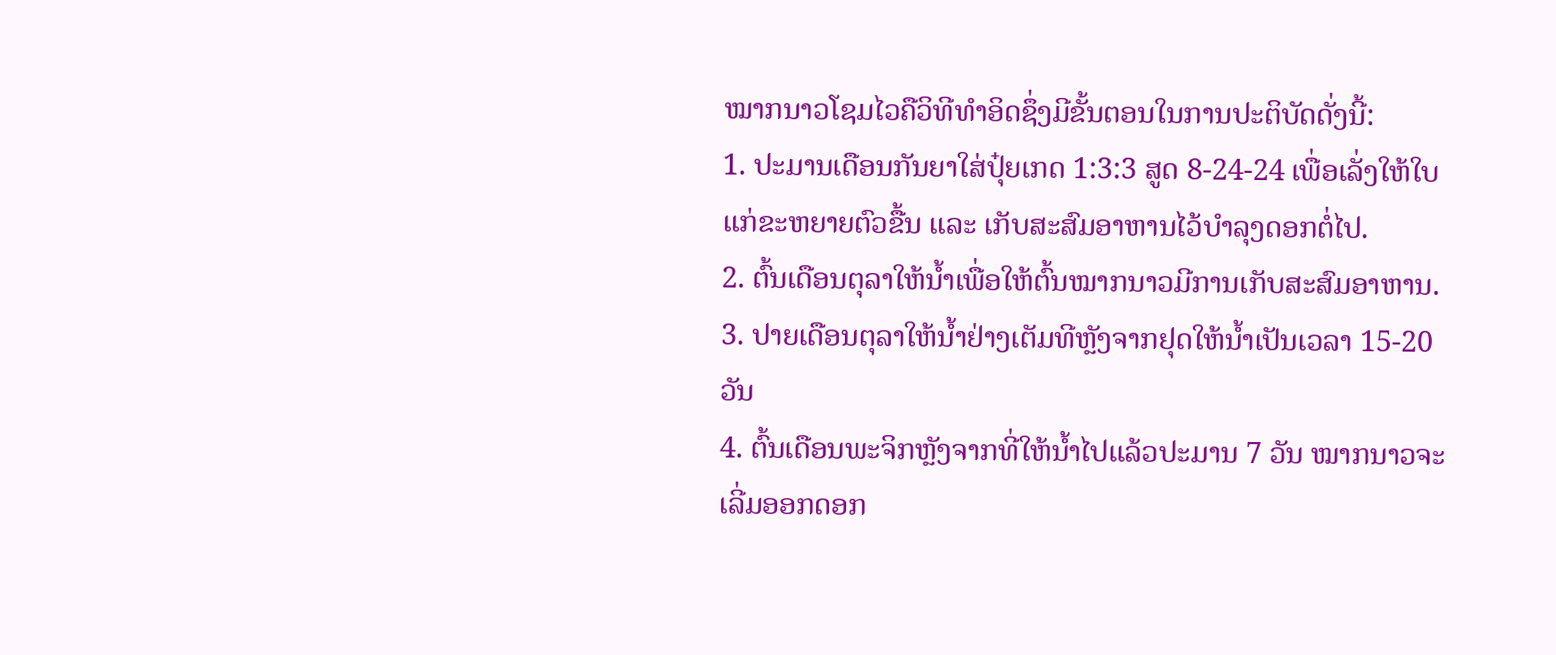ໝາກນາວໂຊມໄວຄືວິທີທໍາອິດຊຶ່ງມີຂັ້ນຕອນໃນການປະຕິບັດດັ່ງນີ້:
1. ປະມານເດືອນກັນຍາໃສ່ປຸ໋ຍເກດ 1:3:3 ສູດ 8-24-24 ເພື່ອເລັ່ງໃຫ້ໃບແກ່ຂະຫຍາຍຕົວຂື້ນ ແລະ ເກັບສະສົມອາຫານໄວ້ບຳລຸງດອກຕໍ່ໄປ.
2. ຕົ້ນເດືອນຕຸລາໃຫ້ນ້ຳເພື່ອໃຫ້ຕົ້ນໝາກນາວມີການເກັບສະສົມອາຫານ.
3. ປາຍເດືອນຕຸລາໃຫ້ນ້ຳຢ່າງເຕັມທີຫຼັງຈາກຢຸດໃຫ້ນ້ຳເປັນເວລາ 15-20 ວັນ
4. ຕົ້ນເດືອນພະຈິກຫຼັງຈາກທີ່ໃຫ້ນ້ຳໄປແລ້ວປະມານ 7 ວັນ ໝາກນາວຈະເລີ່ມອອກດອກ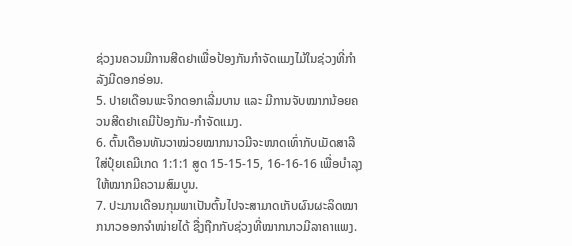ຊ່ວງນຄວນມີການສີດຢາເພື່ອປ້ອງກັນກຳຈັດແມງໄມ້ໃນຊ່ວງທີ່ກຳລັງມີດອກອ່ອນ.
5. ປາຍເດືອນພະຈິກດອກເລີ່ມບານ ແລະ ມີການຈັບໝາກນ້ອຍຄວນສີດຢາເຄມີປ້ອງກັນ-ກຳຈັດແມງ.
6. ຕົ້ນເດືອນທັນວາໝ່ວຍໝາກນາວມີຈະໜາດເທົ່າກັບເມັດສາລີ ໃສ່ປຸ໋ຍເຄມີເກດ 1:1:1 ສູດ 15-15-15, 16-16-16 ເພື່ອບໍາລຸງໃຫ້ໝາກມີຄວາມສົມບູນ.
7. ປະມານເດືອນກຸມພາເປັນຕົ້ນໄປຈະສາມາດເກັບຜົນຜະລິດໝາກນາວອອກຈຳໜ່າຍໄດ້ ຊື່ງຖືກກັບຊ່ວງທີ່ໝາກນາວມີລາຄາແພງ.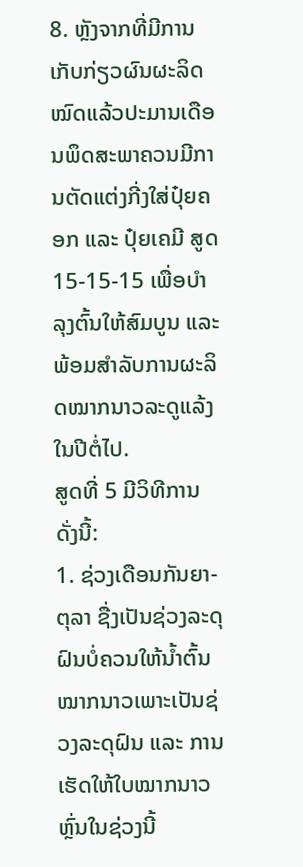8. ຫຼັງຈາກທີ່ມີການເກັບກ່ຽວຜົນຜະລິດໝົດແລ້ວປະມານເດືອນພຶດສະພາຄວນມີການຕັດແຕ່ງກີ່ງໃສ່ປຸ໋ຍຄອກ ແລະ ປຸ໋ຍເຄມີ ສູດ 15-15-15 ເພື່ອບໍາລຸງຕົ້ນໃຫ້ສົມບູນ ແລະ ພ້ອມສໍາລັບການຜະລິດໝາກນາວລະດູແລ້ງໃນປີຕໍ່ໄປ.
ສູດທີ່ 5 ມີວິທີການດັ່ງນີ້:
1. ຊ່ວງເດືອນກັນຍາ-ຕຸລາ ຊື່ງເປັນຊ່ວງລະດຸຝົນບໍ່ຄວນໃຫ້ນ້ຳຕົ້ນໝາກນາວເພາະເປັນຊ່ວງລະດຸຝົນ ແລະ ການເຮັດໃຫ້ໃບໝາກນາວຫຼົ່ນໃນຊ່ວງນີ້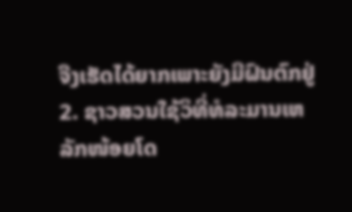ຈືງເຮັດໄດ້ຍາກເພາະຍັງມີຝົນຕົກຢູ່
2. ຊາວສວນໃຊ້ວິທີ່ທໍລະມານເຫລັກໜ້ອຍໂດ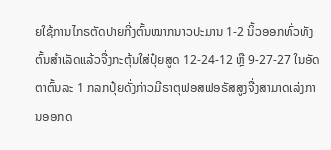ຍໃຊ້ການໄກຣຕັດປາຍກີ່ງຕົ້ນໝາກນາວປະມານ 1-2 ນິ້ວອອກທົ່ວທັງຕົ້ນສຳເລັດແລ້ວຈື່ງກະຕຸ້ນໃສ່ປຸ໋ຍສູດ 12-24-12 ຫຼື 9-27-27 ໃນອັດຕາຕົ້ນລະ 1 ກລກປຸ໋ຍດັ່ງກ່າວມີຣາຕຸຟອສຟອຣັສສູງຈື່ງສາມາດເລ່ງການອອກດ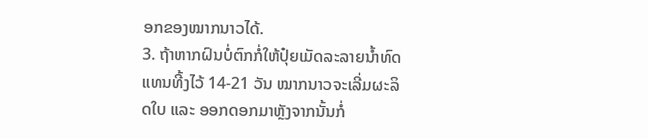ອກຂອງໝາກນາວໄດ້.
3. ຖ້າຫາກຝົນບໍ່ຕົກກໍ່ໃຫ້ປຸ໋ຍເມັດລະລາຍນ້ຳທົດແທນທີ້ງໄວ້ 14-21 ວັນ ໝາກນາວຈະເລີ່ມຜະລິດໃບ ແລະ ອອກດອກມາຫຼັງຈາກນັ້ນກໍ່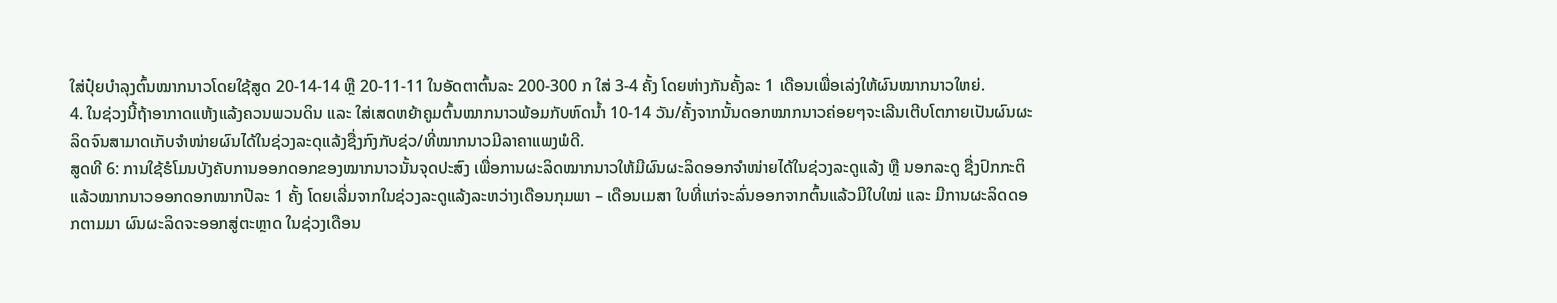ໃສ່ປຸ໋ຍບຳລຸງຕົ້ນໝາກນາວໂດຍໃຊ້ສູດ 20-14-14 ຫຼື 20-11-11 ໃນອັດຕາຕົ້ນລະ 200-300 ກ ໃສ່ 3-4 ຄັ້ງ ໂດຍຫ່າງກັນຄັ້ງລະ 1 ເດືອນເພື່ອເລ່ງໃຫ້ຜົນໝາກນາວໃຫຍ່.
4. ໃນຊ່ວງນີ້ຖ້າອາກາດແຫ້ງແລ້ງຄວນພວນດິນ ແລະ ໃສ່ເສດຫຍ້າຄູມຕົ້ນໝາກນາວພ້ອມກັບຫົດນ້ຳ 10-14 ວັນ/ຄັ້ງຈາກນັ້ນດອກໝາກນາວຄ່ອຍໆຈະເລີນເຕີບໂຕກາຍເປັນຜົນຜະລິດຈົນສາມາດເກັບຈຳໜ່າຍຜົນໄດ້ໃນຊ່ວງລະດຸແລ້ງຊື່ງກົງກັບຊ່ວ/ທີ່ໝາກນາວມີລາຄາແພງພໍດີ.
ສູດທີ 6: ການໃຊ້ຮໍໂມນບັງຄັບການອອກດອກຂອງໝາກນາວນັ້ນຈຸດປະສົງ ເພື່ອການຜະລິດໝາກນາວໃຫ້ມີຜົນຜະລິດອອກຈຳໜ່າຍໄດ້ໃນຊ່ວງລະດູແລ້ງ ຫຼື ນອກລະດູ ຊື່ງປົກກະຕິແລ້ວໝາກນາວອອກດອກໝາກປີລະ 1 ຄັ້ງ ໂດຍເລີ່ມຈາກໃນຊ່ວງລະດູແລ້ງລະຫວ່າງເດືອນກຸມພາ – ເດືອນເມສາ ໃບທີ່ແກ່ຈະລົ່ນອອກຈາກຕົ້ນແລ້ວມີໃບໃໝ່ ແລະ ມີການຜະລິດດອກຕາມມາ ຜົນຜະລິດຈະອອກສູ່ຕະຫຼາດ ໃນຊ່ວງເດືອນ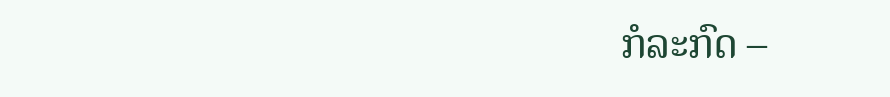ກໍລະກົດ –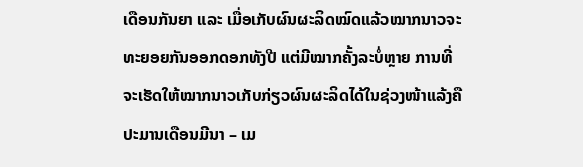ເດືອນກັນຍາ ແລະ ເມື່ອເກັບຜົນຜະລິດໝົດແລ້ວໝາກນາວຈະທະຍອຍກັນອອກດອກທັງປີ ແຕ່ມີໝາກຄັ້ງລະບໍ່ຫຼາຍ ການທີ່ຈະເຮັດໃຫ້ໝາກນາວເກັບກ່ຽວຜົນຜະລິດໄດ້ໃນຊ່ວງໜ້າແລ້ງຄືປະມານເດືອນມີນາ – ເມ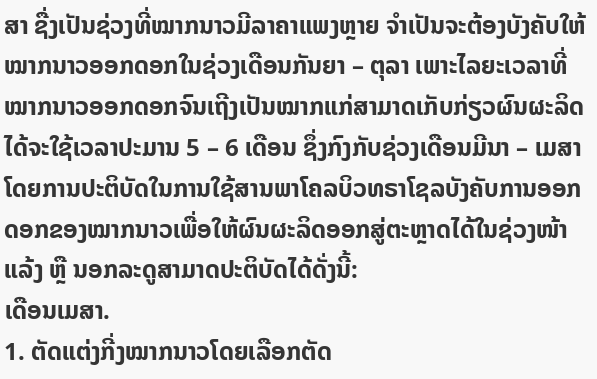ສາ ຊື່ງເປັນຊ່ວງທີ່ໝາກນາວມີລາຄາແພງຫຼາຍ ຈຳເປັນຈະຕ້ອງບັງຄັບໃຫ້ໝາກນາວອອກດອກໃນຊ່ວງເດືອນກັນຍາ – ຕຸລາ ເພາະໄລຍະເວລາທີ່ໝາກນາວອອກດອກຈົນເຖີງເປັນໝາກແກ່ສາມາດເກັບກ່ຽວຜົນຜະລິດໄດ້ຈະໃຊ້ເວລາປະມານ 5 – 6 ເດືອນ ຊຶ່ງກົງກັບຊ່ວງເດືອນມີນາ – ເມສາໂດຍການປະຕິບັດໃນການໃຊ້ສານພາໂຄລບິວທຣາໂຊລບັງຄັບການອອກດອກຂອງໝາກນາວເພື່ອໃຫ້ຜົນຜະລິດອອກສູ່ຕະຫຼາດໄດ້ໃນຊ່ວງໜ້າແລ້ງ ຫຼື ນອກລະດູສາມາດປະຕິບັດໄດ້ດັ່ງນີ້:
ເດືອນເມສາ.
1. ຕັດແຕ່ງກີ່ງໝາກນາວໂດຍເລືອກຕັດ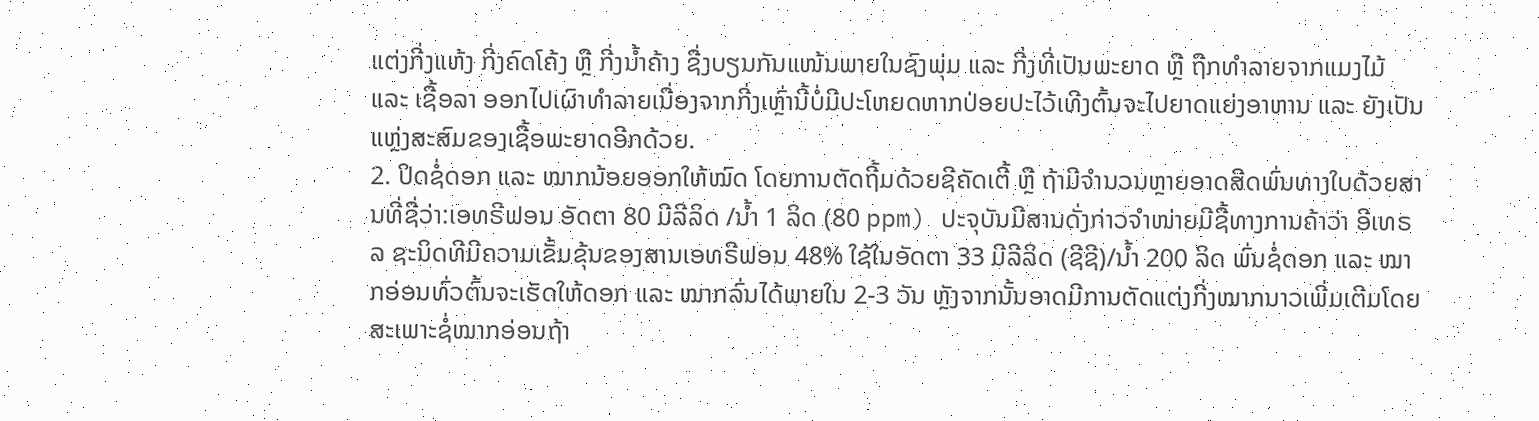ແຕ່ງກີ່ງແຫ້ງ ກີ່ງຄົດໂຄ້ງ ຫຼື ກີ່ງນ້ຳຄ້າງ ຊື່ງບຽນກັນແໜ້ນພາຍໃນຊົງພຸ່ມ ແລະ ກີ່ງທີ່ເປັນພະຍາດ ຫຼື ຖືກທຳລາຍຈາກແມງໄມ້ ແລະ ເຊື້ອລາ ອອກໄປເຜົາທຳລາຍເນື່ອງຈາກກີ່ງເຫຼົ່ານີ້ບໍ່ມີປະໂຫຍດຫາກປ່ອຍປະໄວ້ເທີງຕົ້ນຈະໄປຍາດແຍ່ງອາຫານ ແລະ ຍັງເປັນແຫຼ່ງສະສົມຂອງເຊື້ອພະຍາດອີກດ້ວຍ.
2. ປິດຊໍ່ດອກ ແລະ ໝາກນ້ອຍອອກໃຫ້ໝົດ ໂດຍການຕັດຖີ້ມດ້ວຍຊີຄັດເຕີ້ ຫຼື ຖ້າມີຈຳນວນຫຼາຍອາດສີດພົ່ນທາງໃບດ້ວຍສານທີ່ຊື່ວ່າ:ເອທຣີຟອນ ອັດຕາ 80 ມີລີລິດ /ນ້ຳ 1 ລິດ (80 ppm) ປະຈຸບັນມີສານດັ່ງກ່າວຈຳໜ່າຍມີຊື້ທາງການຄ້າວ່າ ອີເທຣລ ຊະນິດທີມີຄວາມເຂັ້ມຂຸ້ນຂອງສານເອທຣີຟອນ 48% ໃຊ້ໃນອັດຕາ 33 ມີລີລິດ (ຊີຊີ)/ນ້ຳ 200 ລິດ ພົ່ນຊໍ່ດອກ ແລະ ໝາກອ່ອນທົ່ວຕົ້ນຈະເຮັດໃຫ້ດອກ ແລະ ໝາກລົ່ນໄດ້ພາຍໃນ 2-3 ວັນ ຫຼັງຈາກນັ້ນອາດມີການຕັດແຕ່ງກີ່ງໝາກນາວເພີ່ມເຕີມໂດຍສະເພາະຊໍ່ໝາກອ່ອນຖ້າ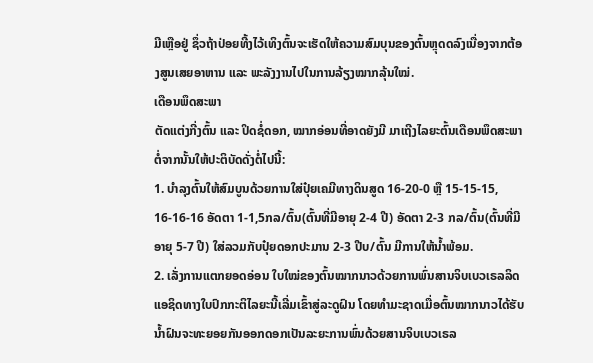ມີເຫຼືອຢູ່ ຊຶ່ວຖ້າປ່ອຍທີ້ງໄວ້ເທິງຕົ້ນຈະເຮັດໃຫ້ຄວາມສົມບຸນຂອງຕົ້ນຫຼຸດດລົງເນື່ອງຈາກຕ້ອງສູນເສຍອາຫານ ແລະ ພະລັງງານໄປໃນການລ້ຽງໝາກລຸ້ນໃໝ່.
ເດືອນພຶດສະພາ
ຕັດແຕ່ງກີ່ງຕົ້ນ ແລະ ປິດຊໍ່ດອກ, ໝາກອ່ອນທີ່ອາດຍັງມີ ມາເຖີງໄລຍະຕົ້ນເດືອນພຶດສະພາຕໍ່ຈາກນັ້ນໃຫ້ປະຕິບັດດັ່ງຕໍ່ໄປນີ້:
1. ບຳລຸງຕົ້ນໃຫ້ສົມບູນດ້ວຍການໃສ່ປຸ໋ຍເຄມີທາງດິນສູດ 16-20-0 ຫຼື 15-15-15, 16-16-16 ອັດຕາ 1-1,5ກລ/ຕົ້ນ(ຕົ້ນທີ່ມີອາຍຸ 2-4 ປີ) ອັດຕາ 2-3 ກລ/ຕົ້ນ(ຕົ້ນທີ່ມີອາຍຸ 5-7 ປີ) ໃສ່ລວມກັບປຸ໋ຍດອກປະມານ 2-3 ປີບ/ຕົ້ນ ມີການໃຫ້ນໍ້າພ້ອມ.
2. ເລັ່ງການແຕກຍອດອ່ອນ ໃບໃໝ່ຂອງຕົ້ນໝາກນາວດ້ວຍການພົ່ນສານຈິບເບວເຣລລິດ ແອຊິດທາງໃບປົກກະຕິໄລຍະນີ້ເລີ່ມເຂົ້າສູ່ລະດູຝົນ ໂດຍທຳມະຊາດເມື່ອຕົ້ນໝາກນາວໄດ້ຮັບນ້ຳຝົນຈະທະຍອຍກັນອອກດອກເປັນລະຍະການພົ່ນດ້ວຍສານຈິບເບວເຣລ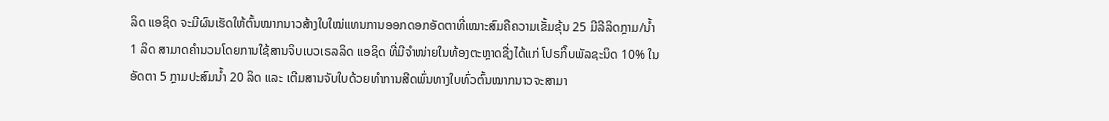ລິດ ແອຊິດ ຈະມີຜົນເຮັດໃຫ້ຕົ້ນໝາກນາວສ້າງໃບໃໝ່ແທນການອອກດອກອັດຕາທີ່ເໝາະສົມຄືຄວາມເຂັ້ມຂຸ້ນ 25 ມີລີລິດກຼາມ/ນ້ຳ 1 ລິດ ສາມາດຄຳນວນໂດຍການໃຊ້ສານຈິບເບວເຣລລິດ ແອຊິດ ທີ່ມີຈຳໜ່າຍໃນທ້ອງຕະຫຼາດຊື່ງໄດ້ແກ່ ໂປຣກິ໊ບພັລຊະນິດ 10% ໃນອັດຕາ 5 ກຼາມປະສົມນ້ຳ 20 ລິດ ແລະ ເຕີມສານຈັບໃບດ້ວຍທຳການສີດພົ່ນທາງໃບທົ່ວຕົ້ນໝາກນາວຈະສາມາ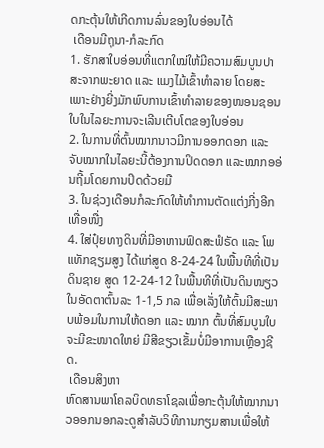ດກະຕຸ້ນໃຫ້ເກີດການລົ່ນຂອງໃບອ່ອນໄດ້
 ເດືອນມີຖຸນາ-ກໍລະກົດ
1. ຮັກສາໃບອ່ອນທີ່ແຕກໃໝ່ໃຫ້ມີຄວາມສົມບູນປາສະຈາກພະຍາດ ແລະ ແມງໄມ້ເຂົ້າທຳລາຍ ໂດຍສະເພາະຢ່າງຍີ່ງມັກພົບການເຂົ້າທຳລາຍຂອງໜອນຊອນໃບໃນໄລຍະການຈະເລີນເຕີບໂຕຂອງໃບອ່ອນ
2. ໃນການທີ່ຕົ້ນໝາກນາວມີການອອກດອກ ແລະ ຈັບໝາກໃນໄລຍະນີ້ຕ້ອງການປິດດອກ ແລະໝາກອອ່ນຖີ້ມໂດຍການປິດດ້ວຍມື
3. ໃນຊ່ວງເດືອນກໍລະກົດໃຫ້ທຳການຕັດແຕ່ງກີ່ງອີກເທື່ອໜື່ງ
4. ໃສ່ປຸ໋ຍທາງດິນທີ່ມີອາຫານຟົດສະຟໍຣັດ ແລະ ໂພແທັກຊຽມສູງ ໄດ້ແກ່ສູດ 8-24-24 ໃນພື້ນທີທີ່ເປັນດິນຊາຍ ສູດ 12-24-12 ໃນພື້ນທີທີ່ເປັນດິນໜຽວ ໃນອັດຕາຕົ້ນລະ 1-1,5 ກລ ເພື່ອເລັ່ງໃຫ້ຕົ້ນມີສະພາບພ້ອມໃນການໃຫ້ດອກ ແລະ ໝາກ ຕົ້ນທີ່ສົມບູນໃບຈະມີຂະໜາດໃຫຍ່ ມີສີຂຽວເຂັ້ມບໍ່ມີອາການເຫຼືອງຊີດ.
 ເດືອນສິງຫາ
ຫົດສານພາໂຄລບິດທຣາໂຊລເພື່ອກະຕຸ້ນໃຫ້ໝາກນາວອອກນອກລະດູສຳລັບວິທີການກຽມສານເພື່ອໃຫ້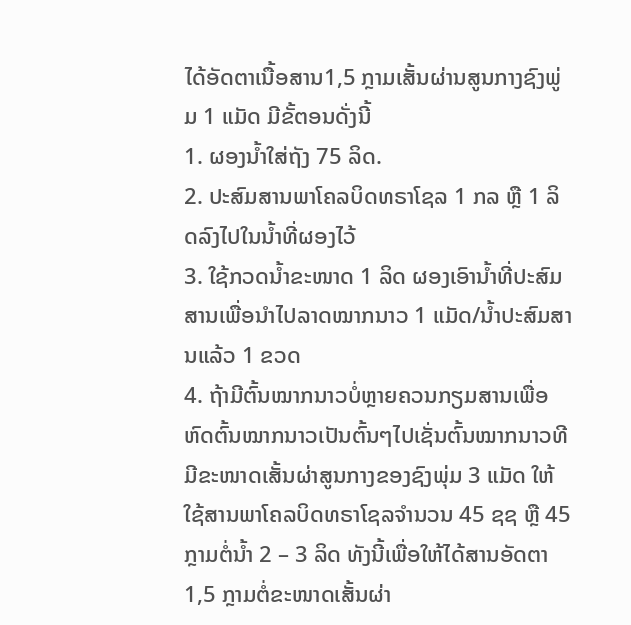ໄດ້ອັດຕາເນື້ອສານ1,5 ກຼາມເສັ້ນຜ່ານສູນກາງຊົງພູ່ມ 1 ແມັດ ມີຂັ້ຕອນດັ່ງນີ້
1. ຜອງນໍ້າໃສ່ຖັງ 75 ລິດ.
2. ປະສົມສານພາໂຄລບິດທຣາໂຊລ 1 ກລ ຫຼື 1 ລິດລົງໄປໃນນ້ຳທີ່ຜອງໄວ້
3. ໃຊ້ກວດນ້ຳຂະໜາດ 1 ລິດ ຜອງເອົານ້ຳທີ່ປະສົມສານເພື່ອນຳໄປລາດໝາກນາວ 1 ແມັດ/ນ້ຳປະສົມສານແລ້ວ 1 ຂວດ
4. ຖ້າມີຕົ້ນໝາກນາວບໍ່ຫຼາຍຄວນກຽມສານເພື່ອຫົດຕົ້ນໝາກນາວເປັນຕົ້ນໆໄປເຊັ່ນຕົ້ນໝາກນາວທີມີຂະໜາດເສັ້ນຜ່າສູນກາງຂອງຊົງພຸ່ມ 3 ແມັດ ໃຫ້ໃຊ້ສານພາໂຄລບິດທຣາໂຊລຈຳນວນ 45 ຊຊ ຫຼື 45 ກຼາມຕໍ່ນ້ຳ 2 – 3 ລິດ ທັງນີ້ເພື່ອໃຫ້ໄດ້ສານອັດຕາ 1,5 ກຼາມຕໍ່ຂະໜາດເສັ້ນຜ່າ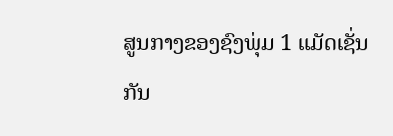ສູນກາງຂອງຊົງພຸ່ມ 1 ແມັດເຊັ່ນກັນ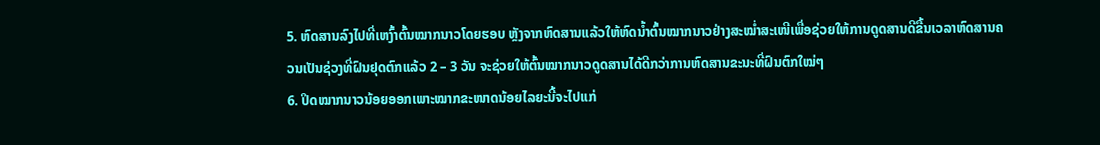5. ຫົດສານລົງໄປທີ່ເຫງົ້າຕົ້ນໝາກນາວໂດຍຮອບ ຫຼັງຈາກຫົດສານແລ້ວໃຫ້ຫົດນ້ຳຕົ້ນໝາກນາວຢ່າງສະໝໍ່າສະເໜີເພື່ອຊ່ວຍໃຫ້ການດູດສານດີຂື້ນເວລາຫົດສານຄວນເປັນຊ່ວງທີ່ຝົນຢຸດຕົກແລ້ວ 2 – 3 ວັນ ຈະຊ່ວຍໃຫ້ຕົ້ນໝາກນາວດູດສານໄດ້ດີກວ່າການຫົດສານຂະນະທີ່ຝົນຕົກໃໝ່ໆ
6. ປິດໝາກນາວນ້ອຍອອກເພາະໝາກຂະໜາດນ້ອຍໄລຍະນີ້ຈະໄປແກ່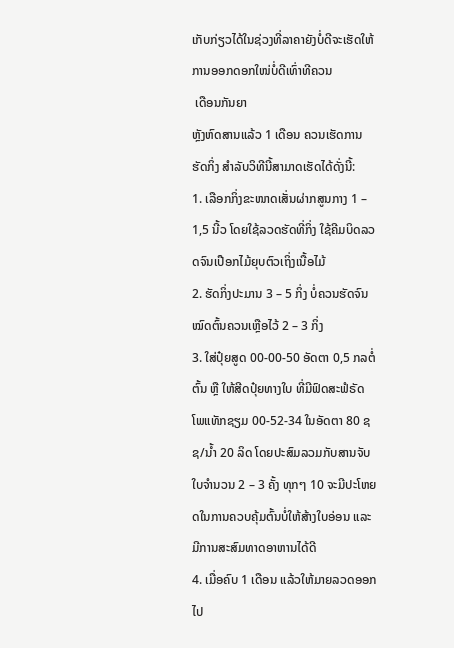ເກັບກ່ຽວໄດ້ໃນຊ່ວງທີ່ລາຄາຍັງບໍ່ດີຈະເຮັດໃຫ້ການອອກດອກໃໜ່ບໍ່ດີເທົ່າທີຄວນ
 ເດືອນກັນຍາ
ຫຼັງຫົດສານແລ້ວ 1 ເດືອນ ຄວນເຮັດການຮັດກິ່ງ ສຳລັບວິທີນີ້ສາມາດເຮັດໄດ້ດັ່ງນີ້:
1. ເລືອກກິ່ງຂະໜາດເສັ່ນຜ່າກສູນກາງ 1 – 1,5 ນີ້ວ ໂດຍໃຊ້ລວດຮັດທີ່ກິ່ງ ໃຊ້ຄີມບິດລວດຈົນເປືອກໄມ້ຍຸບຕົວເຖິ່ງເນື້ອໄມ້
2. ຮັດກິ່ງປະມານ 3 – 5 ກິ່ງ ບໍ່ຄວນຮັດຈົນໝົດຕົ້ນຄວນເຫຼືອໄວ້ 2 – 3 ກິ່ງ
3. ໃສ່ປຸ໋ຍສູດ 00-00-50 ອັດຕາ 0,5 ກລຕໍ່ຕົ້ນ ຫຼື ໃຫ້ສີດປຸ໋ຍທາງໃບ ທີ່ມີຟົດສະຟໍຣັດ ໂພແທັກຊຽມ 00-52-34 ໃນອັດຕາ 80 ຊຊ/ນໍ້າ 20 ລິດ ໂດຍປະສົມລວມກັບສານຈັບໃບຈຳນວນ 2 – 3 ຄັ້ງ ທຸກໆ 10 ຈະມີປະໂຫຍດໃນການຄວບຄຸ້ມຕົ້ນບໍ່ໃຫ້ສ້າງໃບອ່ອນ ແລະ ມີການສະສົມທາດອາຫານໄດ້ດີ
4. ເມື່ອຄົບ 1 ເດືອນ ແລ້ວໃຫ້ມາຍລວດອອກໄປ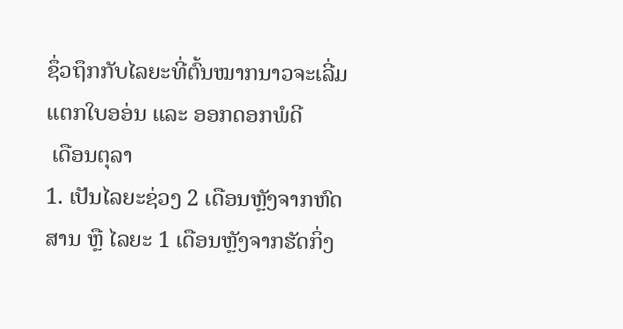ຊຶ່ວຖຶກກັບໄລຍະທີ່ຕົ້ນໝາກນາວຈະເລີ່ມແຕກໃບອອ່ນ ແລະ ອອກດອກພໍດີ
 ເດືອນຕຸລາ
1. ເປັນໄລຍະຊ່ວງ 2 ເດືອນຫຼັງຈາກຫົດສານ ຫຼື ໄລຍະ 1 ເດືອນຫຼັງຈາກຮັດກິ່ງ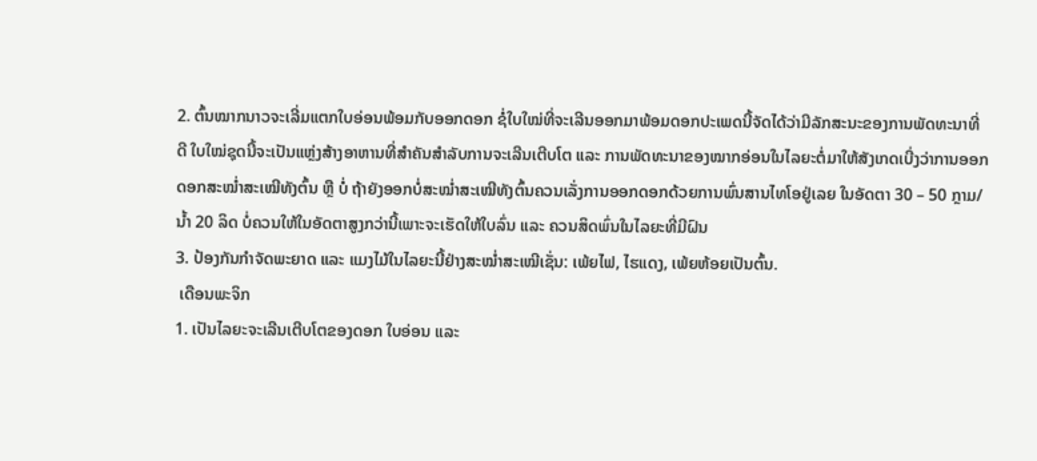2. ຕົ້ນໝາກນາວຈະເລີ່ມແຕກໃບອ່ອນພ້ອມກັບອອກດອກ ຊໍ່ໃບໃໝ່ທີ່ຈະເລີນອອກມາພ້ອມດອກປະເພດນີ້ຈັດໄດ້ວ່າມີລັກສະນະຂອງການພັດທະນາທີ່ດີ ໃບໃໝ່ຊຸດນີ້ຈະເປັນແຫຼ່ງສ້າງອາຫານທີ່ສຳຄັນສຳລັບການຈະເລີນເຕີບໂຕ ແລະ ການພັດທະນາຂອງໝາກອ່ອນໃນໄລຍະຕໍ່ມາໃຫ້ສັງເກດເບີ່ງວ່າການອອກດອກສະໝໍ່າສະເໝີທັງຕົ້ນ ຫຼື ບໍ່ ຖ້າຍັງອອກບໍ່ສະໝໍ່າສະເໝີທັງຕົ້ນຄວນເລັ່ງການອອກດອກດ້ວຍການພົ່ນສານໄທໂອຢູ່ເລຍ ໃນອັດຕາ 30 – 50 ກຼາມ/ນໍ້າ 20 ລິດ ບໍ່ຄວນໃຫ້ໃນອັດຕາສູງກວ່ານີ້ເພາະຈະເຮັດໃຫ້ໃບລົ່ນ ແລະ ຄວນສິດພົ່ນໃນໄລຍະທີ່ມີຝົນ
3. ປ້ອງກັນກຳຈັດພະຍາດ ແລະ ແມງໄມ້ໃນໄລຍະນີ້ຢ່າງສະໝໍ່າສະເໝີເຊັ່ນ: ເພ້ຍໄຟ, ໄຮແດງ, ເພ້ຍຫ້ອຍເປັນຕົ້ນ.
 ເດືອນພະຈິກ
1. ເປັນໄລຍະຈະເລີນເຕີບໂຕຂອງດອກ ໃບອ່ອນ ແລະ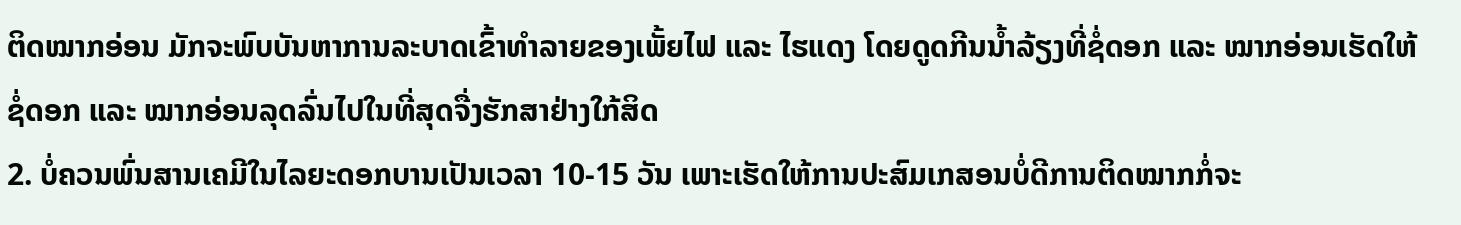ຕິດໝາກອ່ອນ ມັກຈະພົບບັນຫາການລະບາດເຂົ້າທຳລາຍຂອງເພັ້ຍໄຟ ແລະ ໄຮແດງ ໂດຍດູດກີນນ້ຳລ້ຽງທີ່ຊໍ່ດອກ ແລະ ໝາກອ່ອນເຮັດໃຫ້ຊໍ່ດອກ ແລະ ໝາກອ່ອນລຸດລົ່ນໄປໃນທີ່ສຸດຈື່ງຮັກສາຢ່າງໃກ້ສິດ
2. ບໍ່ຄວນພົ່ນສານເຄມີໃນໄລຍະດອກບານເປັນເວລາ 10-15 ວັນ ເພາະເຮັດໃຫ້ການປະສົມເກສອນບໍ່ດີການຕິດໝາກກໍ່ຈະ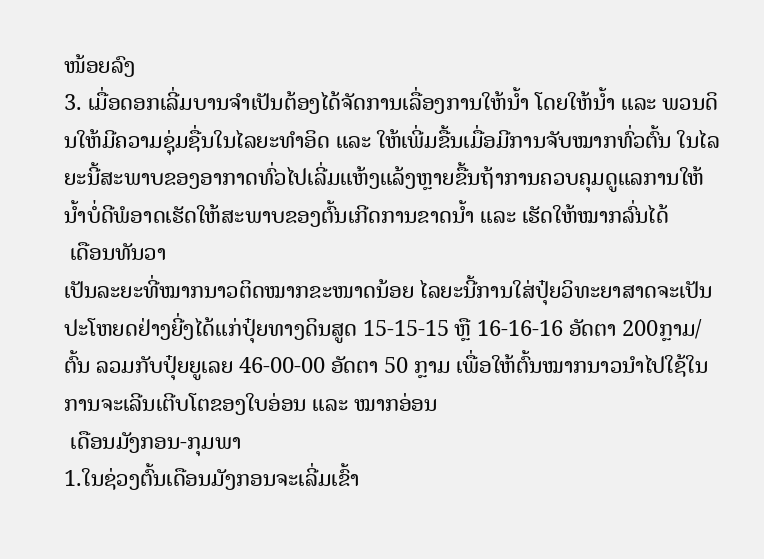ໜ້ອຍລົງ
3. ເມື່ອດອກເລີ່ມບານຈຳເປັນຕ້ອງໄດ້ຈັດການເລື່ອງການໃຫ້ນ້ຳ ໂດຍໃຫ້ນ້ຳ ແລະ ພວນດິນໃຫ້ມີຄວາມຊຸ່ມຊື່ນໃນໄລຍະທໍາອິດ ແລະ ໃຫ້ເພີ່ມຂື້ນເມື່ອມີການຈັບໝາກທົ່ວຕົ້ນ ໃນໄລຍະນີ້ສະພາບຂອງອາກາດທົ່ວໄປເລີ່ມແຫ້ງແລ້ງຫຼາຍຂື້ນຖ້າການຄວບຄຸມດູແລການໃຫ້ນ້ຳບໍ່ດີພໍອາດເຮັດໃຫ້ສະພາບຂອງຕົ້ນເກີດການຂາດນ້ຳ ແລະ ເຮັດໃຫ້ໝາກລົ່ນໄດ້
 ເດືອນທັນວາ
ເປັນລະຍະທີ່ໝາກນາວຕິດໝາກຂະໜາດນ້ອຍ ໄລຍະນີ້ການໃສ່ປຸ໋ຍວິທະຍາສາດຈະເປັນປະໂຫຍດຢ່າງຍີ່ງໄດ້ແກ່ປຸ໋ຍທາງດິນສູດ 15-15-15 ຫຼື 16-16-16 ອັດຕາ 200ກຼາມ/ຕົ້ນ ລວມກັບປຸ໋ຍຍູເລຍ 46-00-00 ອັດຕາ 50 ກຼາມ ເພື່ອໃຫ້ຕົ້ນໝາກນາວນໍາໄປໃຊ້ໃນການຈະເລີນເຕີບໂຕຂອງໃບອ່ອນ ແລະ ໝາກອ່ອນ
 ເດືອນມັງກອນ-ກຸມພາ
1.ໃນຊ່ວງຕົ້ນເດືອນມັງກອນຈະເລີ່ມເຂົ້າ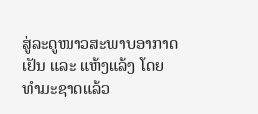ສູ່ລະດູໜາວສະພາບອາກາດເຢັນ ແລະ ແຫ້ງແລ້ງ ໂດຍທໍາມະຊາດແລ້ວ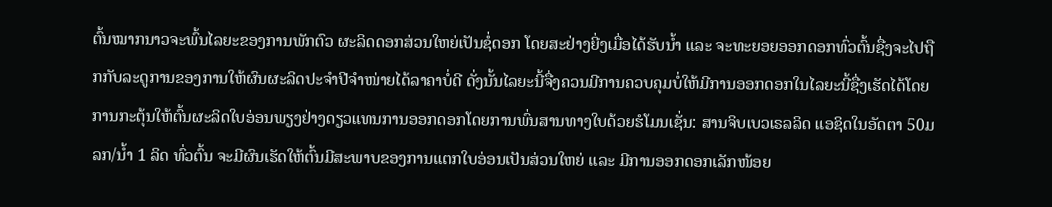ຕົ້ນໝາກນາວຈະພົ້ນໄລຍະຂອງການພັກຕົວ ຜະລິດດອກສ່ວນໃຫຍ່ເປັນຊໍ່ດອກ ໂດຍສະຢ່າງຍີ່ງເມື່ອໄດ້ຮັບນ້ຳ ແລະ ຈະທະຍອຍອອກດອກທົ່ວຕົ້ນຊື່ງຈະໄປຖືກກັບລະດູການຂອງການໃຫ້ຜົນຜະລິດປະຈຳປີຈຳໜ່າຍໄດ້ລາຄາບໍ່ດີ ດັ່ງນັ້ນໄລຍະນີ້ຈື່ງຄວນມີການຄວບຄຸມບໍ່ໃຫ້ມີການອອກດອກໃນໄລຍະນີ້ຊື່ງເຮັດໄດ້ໂດຍການກະຕຸ້ນໃຫ້ຕົ້ນຜະລິດໃບອ່ອນພຽງຢ່າງດຽວແທນການອອກດອກໂດຍການພົ່ນສານທາງໃບດ້ວຍຮໍໂມນເຊັ່ນ: ສານຈິບເບວເຣລລິດ ແອຊິດໃນອັດຕາ 50ມລກ/ນ້ຳ 1 ລິດ ທົ່ວຕົ້ນ ຈະມີຜົນເຮັດໃຫ້ຕົ້ນມີສະພາບຂອງການແຕກໃບອ່ອນເປັນສ່ວນໃຫຍ່ ແລະ ມີການອອກດອກເລັກໜ້ອຍ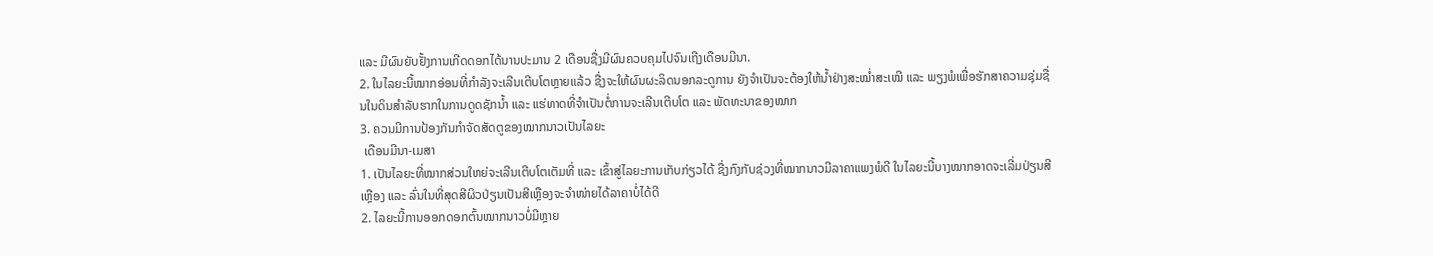ແລະ ມີຜົນຍັບຢັ້ງການເກີດດອກໄດ້ນານປະມານ 2 ເດືອນຊື່ງມີຜົນຄວບຄຸມໄປຈົນເຖີງເດືອນມີນາ.
2. ໃນໄລຍະນີ້ໝາກອ່ອນທີ່ກໍາລັງຈະເລີນເຕີບໂຕຫຼາຍແລ້ວ ຊື່ງຈະໃຫ້ຜົນຜະລິດນອກລະດູການ ຍັງຈຳເປັນຈະຕ້ອງໃຫ້ນ້ຳຢ່າງສະໝ່ຳສະເໝີ ແລະ ພຽງພໍເພື່ອຮັກສາຄວາມຊຸ່ມຊື່ນໃນດິນສຳລັບຮາກໃນການດູດຊັກນ້ຳ ແລະ ແຮ່ທາດທີ່ຈຳເປັນຕໍ່ການຈະເລີນເຕີບໂຕ ແລະ ພັດທະນາຂອງໝາກ
3. ຄວນມີການປ້ອງກັນກໍາຈັດສັດຕູຂອງໝາກນາວເປັນໄລຍະ
 ເດືອນມີນາ-ເມສາ
1. ເປັນໄລຍະທີ່ໝາກສ່ວນໃຫຍ່ຈະເລີນເຕີບໂຕເຕັມທີ່ ແລະ ເຂົ້າສູ່ໄລຍະການເກັບກ່ຽວໄດ້ ຊື່ງກົງກັບຊ່ວງທີ່ໝາກນາວມີລາຄາແພງພໍດີ ໃນໄລຍະນີ້ບາງໝາກອາດຈະເລີ່ມປ່ຽນສີເຫຼືອງ ແລະ ລົ່ນໃນທີ່ສຸດສີຜິວປ່ຽນເປັນສີເຫຼືອງຈະຈຳໜ່າຍໄດ້ລາຄາບໍ່ໄດ້ດີ
2. ໄລຍະນີ້ການອອກດອກຕົ້ນໝາກນາວບໍ່ມີຫຼາຍ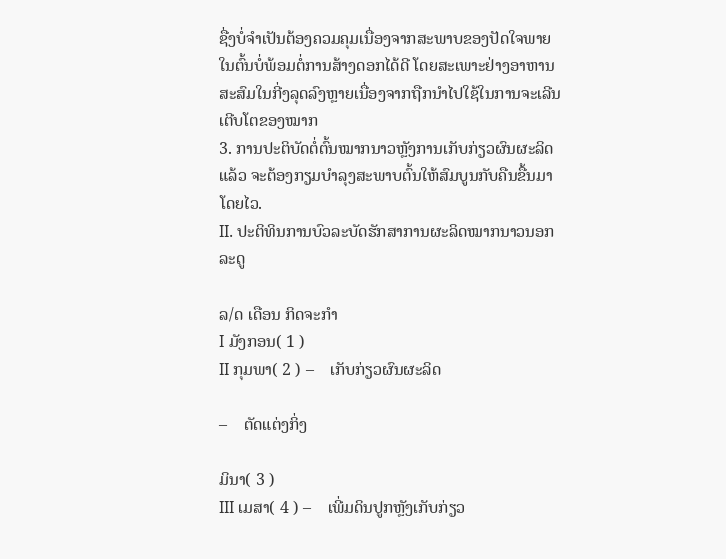ຊື່ງບໍ່ຈຳເປັນຕ້ອງຄວມຄຸມເນື່ອງຈາກສະພາບຂອງປັດໃຈພາຍໃນຕົ້ນບໍ່ພ້ອມຕໍ່ການສ້າງດອກໄດ້ດີ ໂດຍສະເພາະຢ່າງອາຫານສະສົມໃນກີ່ງລຸດລົງຫຼາຍເນື່ອງຈາກຖືກນຳໄປໃຊ້ໃນການຈະເລີນເຕີບໂຕຂອງໝາກ
3. ການປະຕິບັດຕໍ່ຕົ້ນໝາກນາວຫຼັງການເກັບກ່ຽວຜົນຜະລິດແລ້ວ ຈະຕ້ອງກຽມບຳລຸງສະພາບຕົ້ນໃຫ້ສົມບູນກັບຄືນຂື້ນມາໂດຍໄວ.
II. ປະຕິທິນການບົວລະບັດຮັກສາການຜະລິດໝາກນາວນອກລະດູ

ລ/ດ ເດືອນ ກິດຈະກໍາ
I ມັງກອນ( 1 )
II ກຸມພາ( 2 ) –    ເກັບກ່ຽວຜົນຜະລິດ

–    ຕັດແຕ່ງກິ່ງ

ມິນາ( 3 )
III ເມສາ( 4 ) –    ເພີ່ມດິນປູກຫຼັງເກັບກ່ຽວ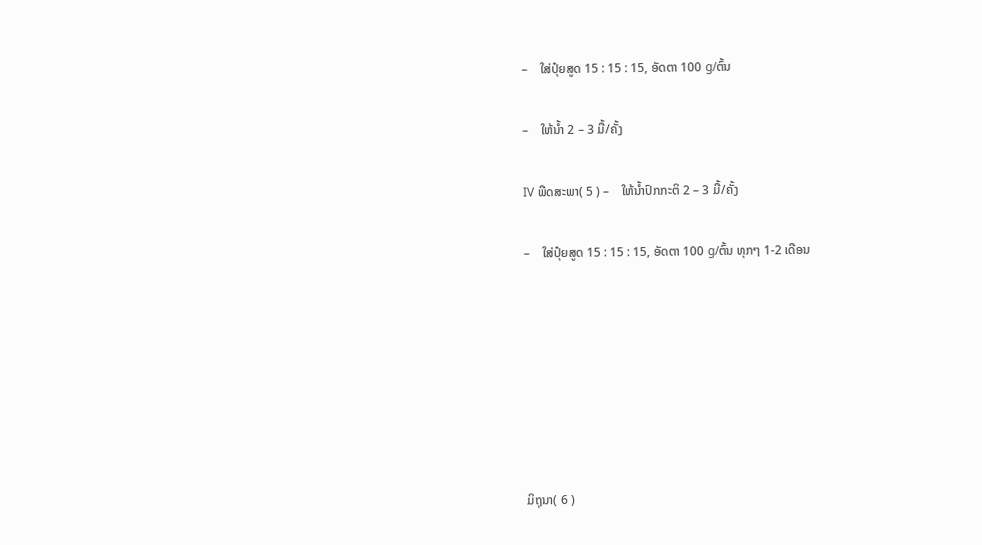–    ໃສ່ປຸ໋ຍສູດ 15 : 15 : 15, ອັດຕາ 100 g/ຕົ້ນ

–    ໃຫ້ນໍ້າ 2 – 3 ມື້/ຄັ້ງ

IV ພືດສະພາ( 5 ) –    ໃຫ້ນໍ້າປົກກະຕິ 2 – 3 ມື້/ຄັ້ງ

–    ໃສ່ປຸ໋ຍສູດ 15 : 15 : 15, ອັດຕາ 100 g/ຕົ້ນ ທຸກໆ 1-2 ເດືອນ







ມິຖຸນາ( 6 )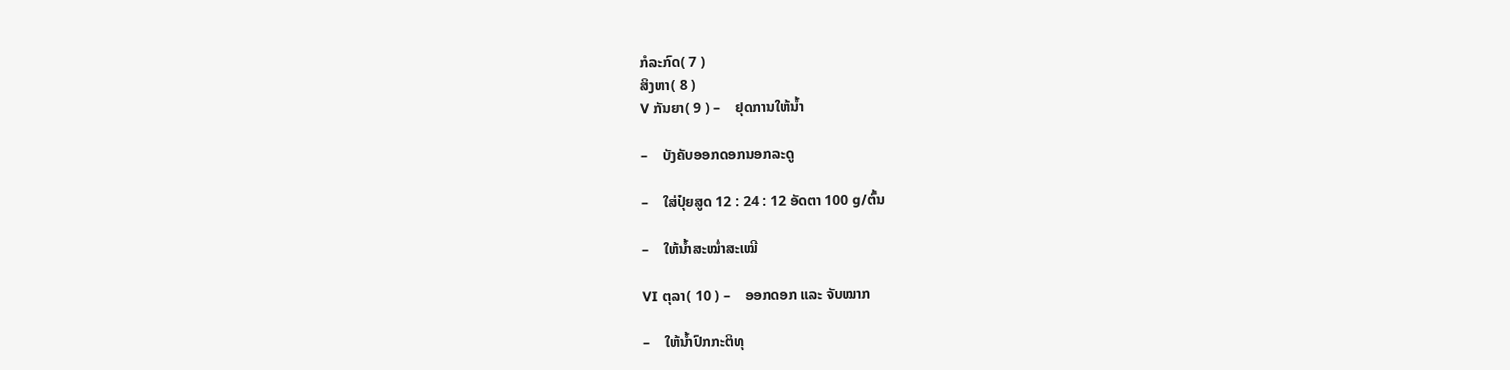ກໍລະກົດ( 7 )
ສິງຫາ( 8 )
V ກັນຍາ( 9 ) –    ຢຸດການໃຫ້ນໍ້າ

–    ບັງຄັບອອກດອກນອກລະດູ

–    ໃສ່ປຸ໋ຍສູດ 12 : 24 : 12 ອັດຕາ 100 g/ຕົ້ນ

–    ໃຫ້ນໍ້າສະໝໍ່າສະເໝີ

VI ຕຸລາ( 10 ) –    ອອກດອກ ແລະ ຈັບໝາກ

–    ໃຫ້ນໍ້າປົກກະຕິທຸ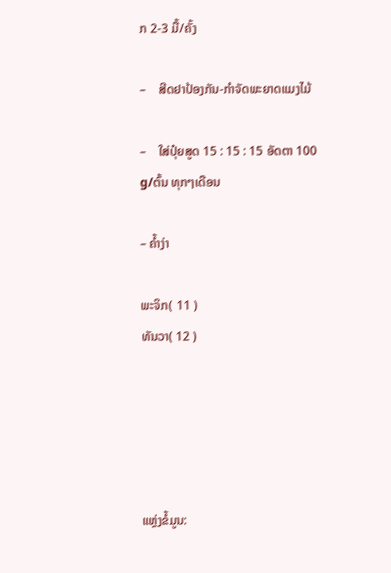ກ 2-3 ມື້/ຄັ້ງ

–    ສີດຢາປ້ອງກັນ-ກໍາຈັດພະຍາດແມງໄມ້

–    ໃສ່ປຸ໋ຍສູດ 15 : 15 : 15 ອັດຕາ 100 g/ຕົ້ນ ທຸກໆເດືອນ

– ຄ້ຳງ່າ

ພະຈິກ( 11 )
ທັນວາ( 12 )





ແຫຼ່ງຂໍ້ມູນ: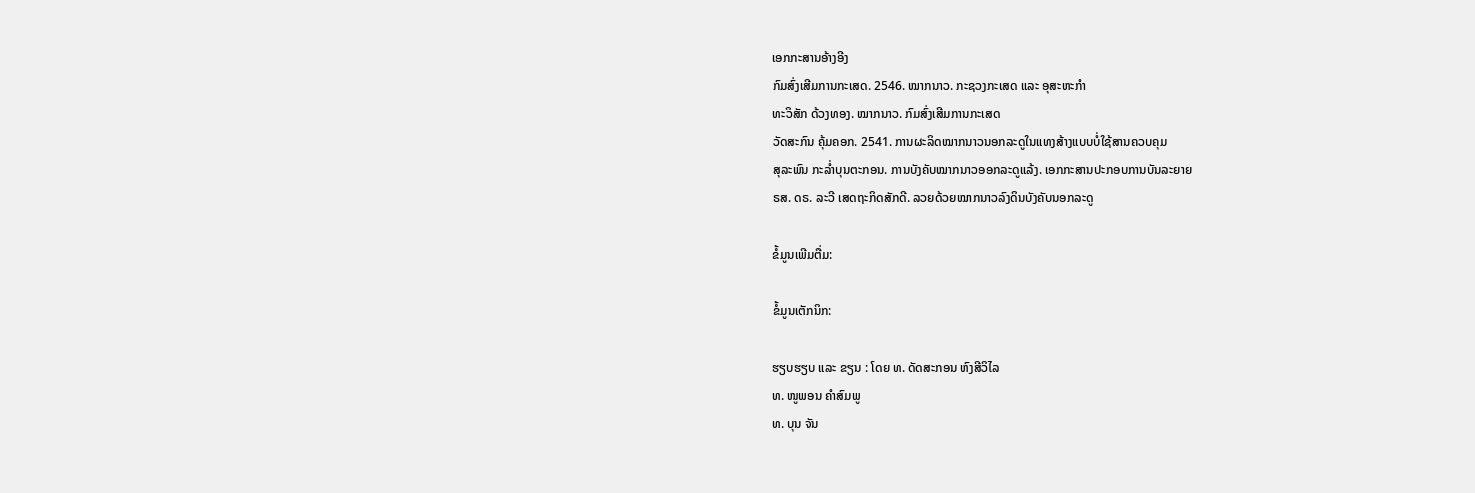ເອກກະສານອ້າງອີງ
ກົມສົ່ງເສີມການກະເສດ. 2546. ໝາກນາວ. ກະຊວງກະເສດ ແລະ ອຸສະຫະກໍາ
ທະວິສັກ ດ້ວງທອງ. ໝາກນາວ. ກົມສົ່ງເສີມການກະເສດ
ວັດສະກົນ ຄຸ້ມຄອກ. 2541. ການຜະລິດໝາກນາວນອກລະດູໃນແທງສ້າງແບບບໍ່ໃຊ້ສານຄວບຄຸມ
ສຸລະພົນ ກະລໍ່າບຸນຕະກອນ. ການບັງຄັບໝາກນາວອອກລະດູແລ້ງ. ເອກກະສານປະກອບການບັນລະຍາຍ
ຣສ. ດຣ. ລະວີ ເສດຖະກິດສັກດີ. ລວຍດ້ວຍໝາກນາວລົງດິນບັງຄັບນອກລະດູ

ຂໍ້ມູນເພີມຕື່ມ:

ຂໍ້ມູນເຕັກນິກ:

ຮຽບຮຽບ ແລະ ຂຽນ : ໂດຍ ທ. ດັດສະກອນ ຫົງສີວິໄລ
ທ. ໜູພອນ ຄຳສົມພູ
ທ. ບຸນ ຈັນ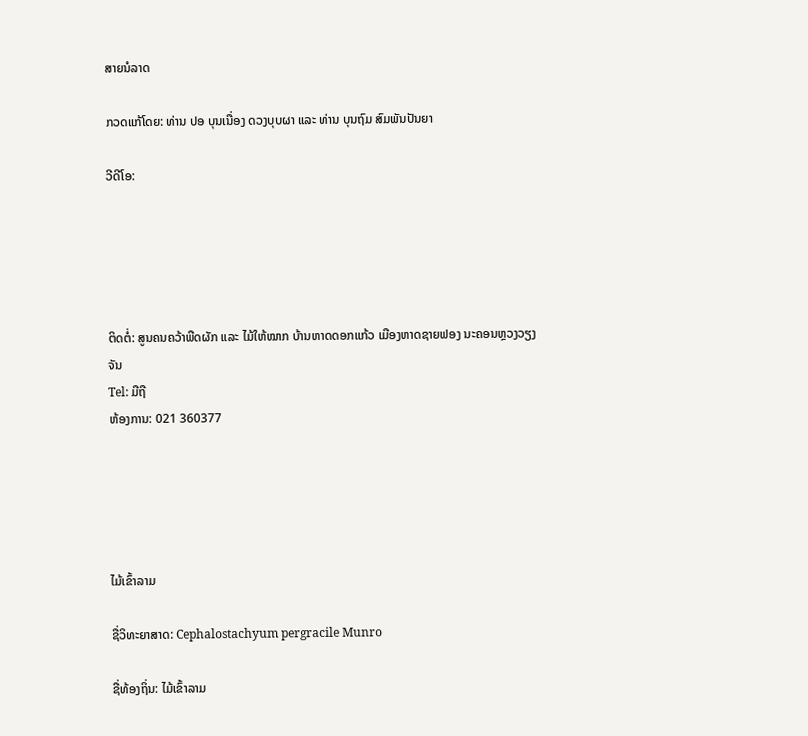ສາຍນໍລາດ

ກວດແກ້ໂດຍ: ທ່ານ ປອ ບຸນເນື່ອງ ດວງບຸບຜາ ແລະ ທ່ານ ບຸນຖົມ ສົມພັນປັນຍາ

ວີດີໂອ:





ຕິດຕໍ່: ສູນຄນຄວ້າພືດຜັກ ແລະ ໄມ້ໃຫ້ໝາກ ບ້ານຫາດດອກແກ້ວ ເມືອງຫາດຊາຍຟອງ ນະຄອນຫຼວງວຽງຈັນ
Tel: ມືຖື
ຫ້ອງການ: 021 360377





ໄມ້ເຂົ້າລາມ

ຊື່ວິທະຍາສາດ: Cephalostachyum pergracile Munro

ຊື່ທ້ອງຖິ່ນ: ໄມ້ເຂົ້າລາມ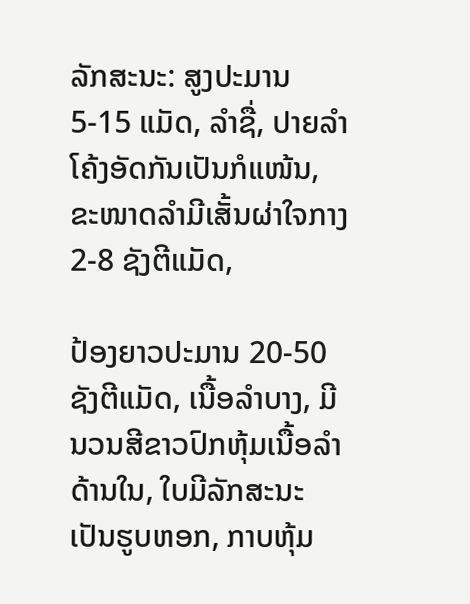ລັກສະນະ: ສູງປະມານ 5-15 ແມັດ, ລຳຊື່, ປາຍລຳໂຄ້ງອັດກັນເປັນກໍແໜ້ນ, ຂະໜາດລຳມີເສັ້ນຜ່າໃຈກາງ 2-8 ຊັງຕີແມັດ,

ປ້ອງຍາວປະມານ 20-50ຊັງຕີແມັດ, ເນື້ອລຳບາງ, ມີນວນສີຂາວປົກຫຸ້ມເນື້ອລຳດ້ານໃນ, ໃບມີລັກສະນະເປັນຮູບຫອກ, ກາບຫຸ້ມ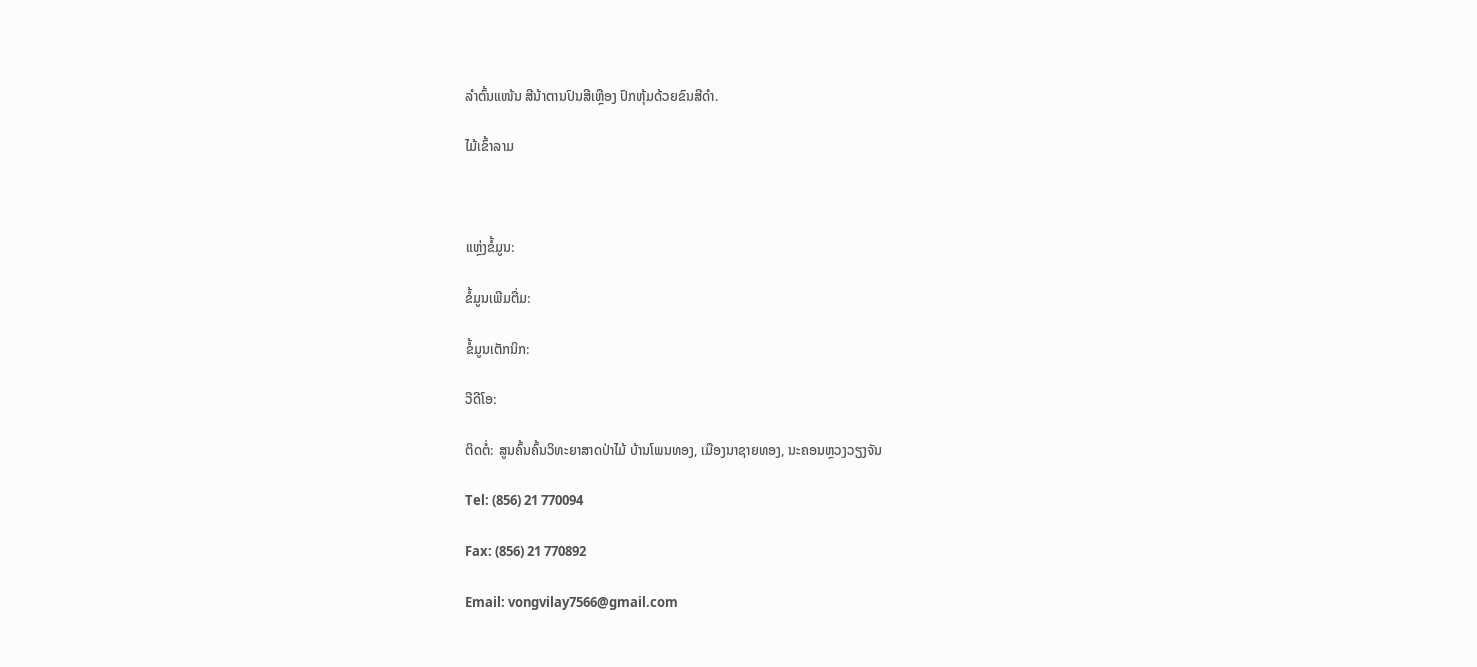ລຳຕົ້ນແໜ້ນ ສີນ້າຕານປົນສີເຫຼືອງ ປົກຫຸ້ມດ້ວຍຂົນສີດຳ.

ໄມ້ເຂົ້າລາມ



ແຫຼ່ງຂໍ້ມູນ:

ຂໍ້ມູນເພີມຕື່ມ:

ຂໍ້ມູນເຕັກນິກ:

ວີດີໂອ:

ຕິດຕໍ່: ສູນຄົ້ນຄົ້ນວິທະຍາສາດປ່າໄມ້ ບ້ານໂພນທອງ, ເມືອງນາຊາຍທອງ, ນະຄອນຫຼວງວຽງຈັນ

Tel: (856) 21 770094

Fax: (856) 21 770892

Email: vongvilay7566@gmail.com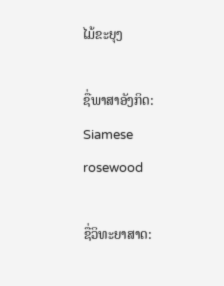ໄມ້ຂະຍຸງ

ຊື່ພາສາອັງກິດ: Siamese rosewood

ຊື່ວິທະຍາສາດ: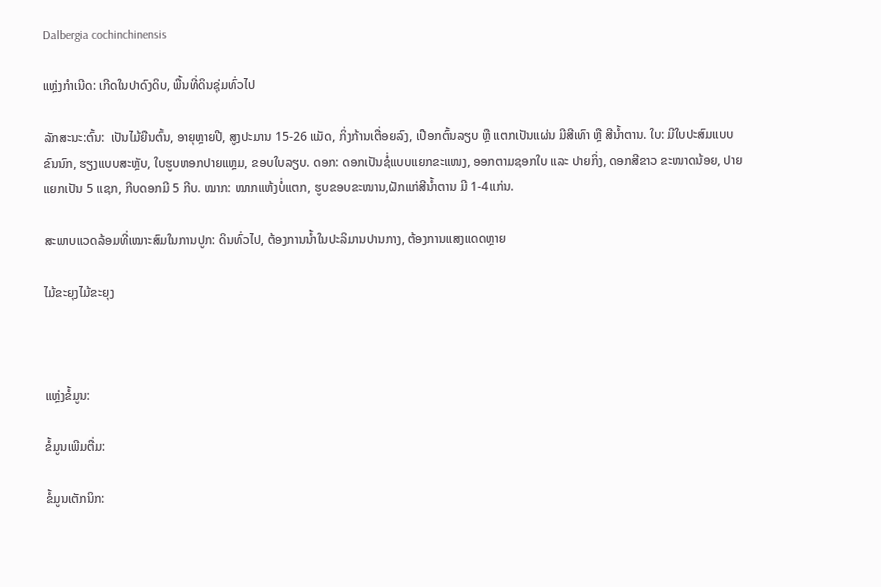Dalbergia cochinchinensis

ແຫຼ່ງກຳເນີດ: ເກີດໃນປາດົງດິບ, ພື້ນທີ່ດິນຊຸ່ມທົ່ວໄປ

ລັກສະນະ:ຕົ້ນ:  ເປັນໄມ້ຍືນຕົ້ນ, ອາຍຸຫຼາຍປີ, ສູງປະມານ 15-26 ແມັດ, ກິ່ງກ້ານເຕື່ອຍລົງ, ເປືອກຕົ້ນລຽບ ຫຼື ແຕກເປັນແຜ່ນ ມີສີເທົາ ຫຼື ສີນໍ້າຕານ. ໃບ: ມີໃບປະສົມແບບຂົນນົກ, ຮຽງແບບສະຫຼັບ, ໃບຮູບຫອກປາຍແຫຼມ, ຂອບໃບລຽບ. ດອກ: ດອກເປັນຊໍ່ແບບແຍກຂະແໜງ, ອອກຕາມຊອກໃບ ແລະ ປາຍກິ່ງ, ດອກສີຂາວ ຂະໜາດນ້ອຍ, ປາຍແຍກເປັນ 5 ແຊກ, ກີບດອກມີ 5 ກີບ. ໝາກ: ໝາກແຫ້ງບໍ່ແຕກ, ຮູບຂອບຂະໜານ,ຝັກແກ່ສີນໍ້າຕານ ມີ 1-4ແກ່ນ.

ສະພາບແວດລ້ອມທີ່ເໝາະສົມໃນການປູກ: ດິນທົ່ວໄປ, ຕ້ອງການນໍ້າໃນປະລິມານປານກາງ, ຕ້ອງການແສງແດດຫຼາຍ

ໄມ້ຂະຍຸງໄມ້ຂະຍຸງ



ແຫຼ່ງຂໍ້ມູນ:

ຂໍ້ມູນເພີມຕື່ມ:

ຂໍ້ມູນເຕັກນິກ: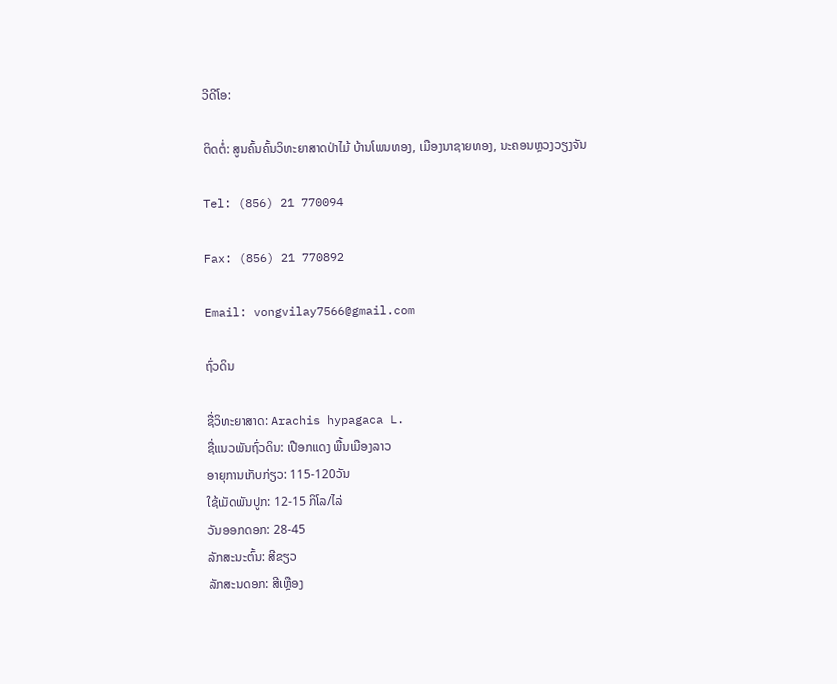ວີດີໂອ:

ຕິດຕໍ່: ສູນຄົ້ນຄົ້ນວິທະຍາສາດປ່າໄມ້ ບ້ານໂພນທອງ, ເມືອງນາຊາຍທອງ, ນະຄອນຫຼວງວຽງຈັນ

Tel: (856) 21 770094

Fax: (856) 21 770892

Email: vongvilay7566@gmail.com

ຖົ່ວດິນ

ຊື່ວິທະຍາສາດ: Arachis hypagaca L.
ຊື່ແນວພັນຖົ່ວດິນ: ເປືອກແດງ ພື້ນເມືອງລາວ
ອາຍຸການເກັບກ່ຽວ: 115-120ວັນ
ໃຊ້ເມັດພັນປູກ: 12-15 ກິໂລ/ໄລ່
ວັນອອກດອກ: 28-45
ລັກສະນະຕົ້ນ: ສີຂຽວ
ລັກສະນດອກ: ສີເຫຼືອງ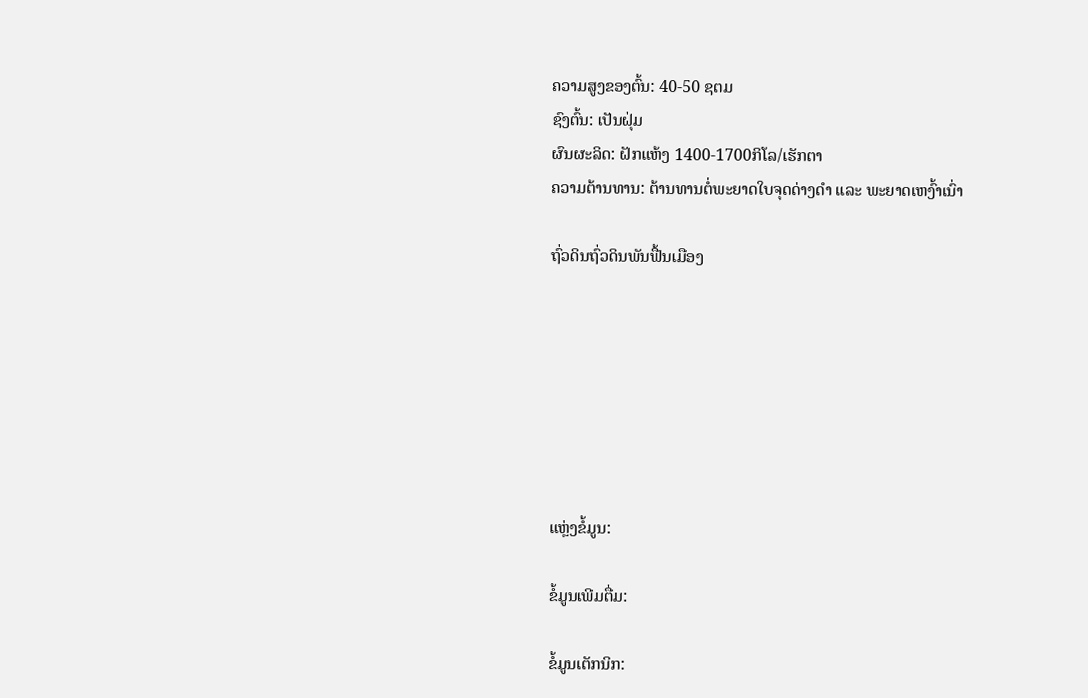ຄວາມສູງຂອງຕົ້ນ: 40-50 ຊຕມ
ຊົງຕົ້ນ: ເປັນຝຸ່ມ
ຜົນຜະລິດ: ຝັກແຫ້ງ 1400-1700ກິໂລ/ເຮັກຕາ
ຄວາມຕ້ານທານ: ຕ້ານທານຕໍ່ພະຍາດໃບຈຸດດ່າງດໍາ ແລະ ພະຍາດເຫງົ້າເນົ່າ

ຖົ່ວດິນຖົ່ວດິນພັນຟື້ນເມືອງ







ແຫຼ່ງຂໍ້ມູນ:

ຂໍ້ມູນເພີມຕື່ມ:

ຂໍ້ມູນເຕັກນິກ: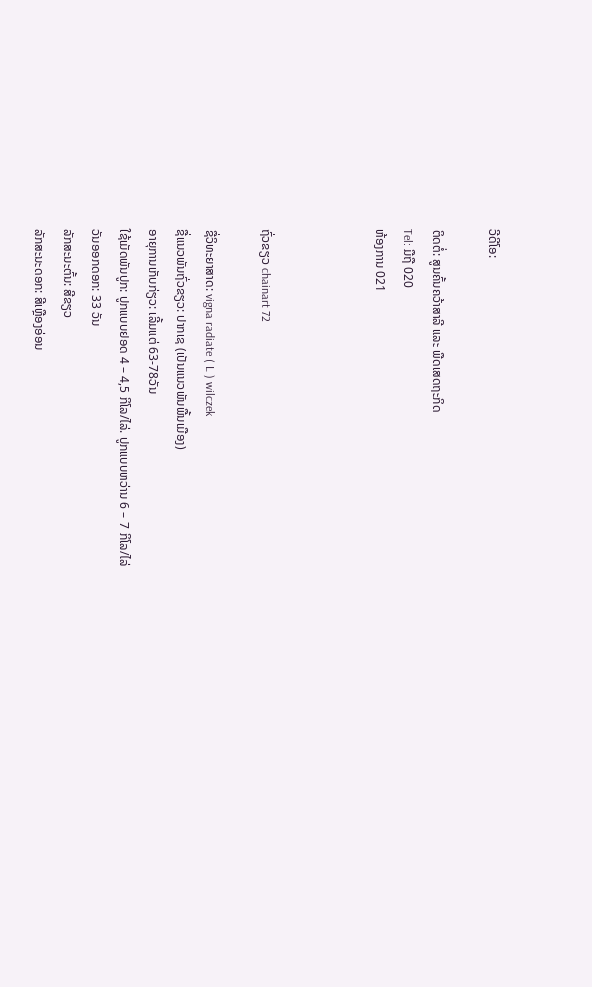ວີດີໂອ:

ຕິດຕໍ່: ສູນຄົ້ນຄວ້າສາລີ ແລະ ພືດເສດຖະກິດ
Tel: ມືຖື 020
ຫ້ອງການ 021



ຖົ່ວຂຽວ chainart 72

ຊື່ວິທະຍາສາດ: vigna radiate ( L ) wilczek
ຊື່ແນວພັນຖົ່ວຂຽວ: ປາກເຊ (ເປັນແນວພັນພື້ນເມືອງ)
ອາຍຸການເກັບກ່ຽວ: ເລີ້ມແຕ່ 63-78ວັນ
ໃຊ້ເມັດພັນປູກ: ປູກແບບຢອດ 4 – 4,5 ກິໂລ/ໄລ່. ປູກແບບຫວ່ານ 6 – 7 ກິໂລ/ໄລ່
ວັນອອກດອກ: 33 ວັນ
ລັກສະນະຕົ້ນ: ສີຂຽວ
ລັກສະນະດອກ: ສີເຫຼືອງອ່ອນ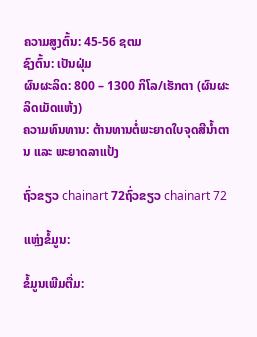ຄວາມສູງຕົ້ນ: 45-56 ຊຕມ
ຊົງຕົ້ນ: ເປັນຝຸ່ມ
ຜົນຜະລິດ: 800 – 1300 ກິໂລ/ເຮັກຕາ (ຜົນຜະລິດເມັດແຫ້ງ)
ຄວາມທົນທານ: ຕ້ານທານຕໍ່ພະຍາດໃບຈຸດສີນໍ້າຕານ ແລະ ພະຍາດລາແປ້ງ

ຖົ່ວຂຽວ chainart 72ຖົ່ວຂຽວ chainart 72

ແຫຼ່ງຂໍ້ມູນ:

ຂໍ້ມູນເພີມຕື່ມ: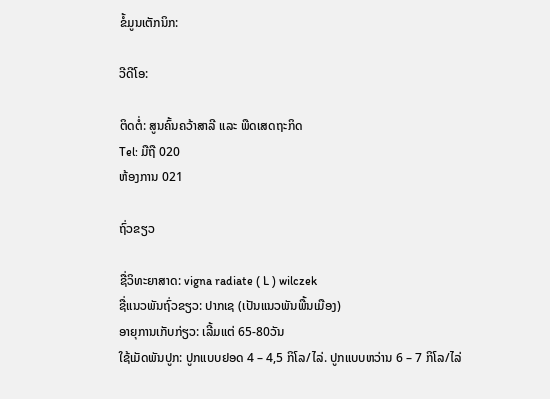ຂໍ້ມູນເຕັກນິກ:

ວີດີໂອ:

ຕິດຕໍ່: ສູນຄົ້ນຄວ້າສາລີ ແລະ ພືດເສດຖະກິດ
Tel: ມືຖື 020
ຫ້ອງການ 021

ຖົ່ວຂຽວ

ຊື່ວິທະຍາສາດ: vigna radiate ( L ) wilczek
ຊື່ແນວພັນຖົ່ວຂຽວ: ປາກເຊ (ເປັນແນວພັນພື້ນເມືອງ)
ອາຍຸການເກັບກ່ຽວ: ເລີ້ມແຕ່ 65-80ວັນ
ໃຊ້ເມັດພັນປູກ: ປູກແບບຢອດ 4 – 4,5 ກິໂລ/ໄລ່. ປູກແບບຫວ່ານ 6 – 7 ກິໂລ/ໄລ່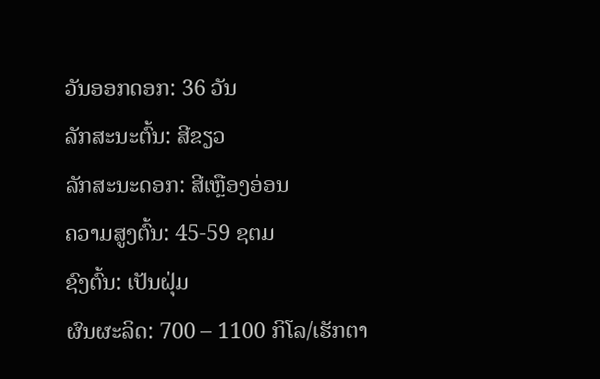ວັນອອກດອກ: 36 ວັນ
ລັກສະນະຕົ້ນ: ສີຂຽວ
ລັກສະນະດອກ: ສີເຫຼືອງອ່ອນ
ຄວາມສູງຕົ້ນ: 45-59 ຊຕມ
ຊົງຕົ້ນ: ເປັນຝຸ່ມ
ຜົນຜະລິດ: 700 – 1100 ກິໂລ/ເຮັກຕາ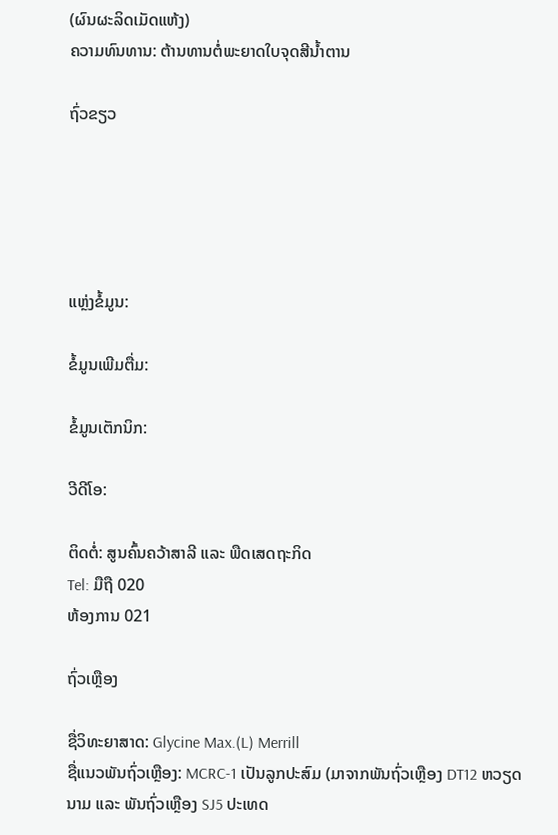(ຜົນຜະລິດເມັດແຫ້ງ)
ຄວາມທົນທານ: ຕ້ານທານຕໍ່ພະຍາດໃບຈຸດສີນໍ້າຕານ

ຖົ່ວຂຽວ





ແຫຼ່ງຂໍ້ມູນ:

ຂໍ້ມູນເພີມຕື່ມ:

ຂໍ້ມູນເຕັກນິກ:

ວີດີໂອ:

ຕິດຕໍ່: ສູນຄົ້ນຄວ້າສາລີ ແລະ ພືດເສດຖະກິດ
Tel: ມືຖື 020
ຫ້ອງການ 021

ຖົ່ວເຫຼືອງ

ຊື່ວິທະຍາສາດ: Glycine Max.(L) Merrill
ຊື່ແນວພັນຖົ່ວເຫຼືອງ: MCRC-1 ເປັນລູກປະສົມ (ມາຈາກພັນຖົ່ວເຫຼືອງ DT12 ຫວຽດນາມ ແລະ ພັນຖົ່ວເຫຼືອງ SJ5 ປະເທດ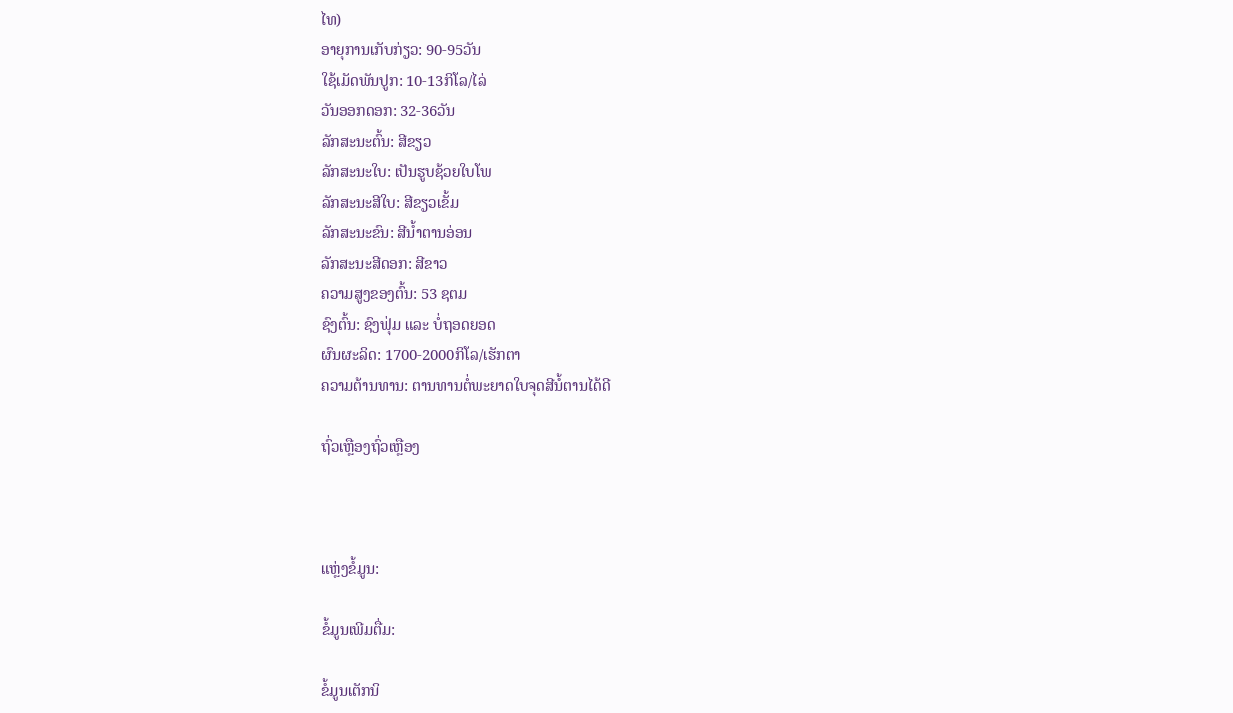ໄທ)
ອາຍຸການເກັບກ່ຽວ: 90-95ວັນ
ໃຊ້ເມັດພັນປູກ: 10-13ກິໂລ/ໄລ່
ວັນອອກດອກ: 32-36ວັນ
ລັກສະນະຕົ້ນ: ສີຂຽວ
ລັກສະນະໃບ: ເປັນຮູບຊ້ວຍໃບໂພ
ລັກສະນະສີໃບ: ສີຂຽວເຂັ້ມ
ລັກສະນະຂົນ: ສີນໍ້າຕານອ່ອນ
ລັກສະນະສີດອກ: ສີຂາວ
ຄວາມສູງຂອງຕົ້ນ: 53 ຊຕມ
ຊົງຕົ້ນ: ຊົງຟຸ່ມ ແລະ ບໍ່ຖອດຍອດ
ຜົນຜະລິດ: 1700-2000ກິໂລ/ເຮັກຕາ
ຄວາມຕ້ານທານ: ຕານທານຕໍ່ພະຍາດໃບຈຸດສີນໍ້ຕານໄດ້ດີ

ຖົ່ວເຫຼືອງຖົ່ວເຫຼືອງ



ແຫຼ່ງຂໍ້ມູນ:

ຂໍ້ມູນເພີມຕື່ມ:

ຂໍ້ມູນເຕັກນິ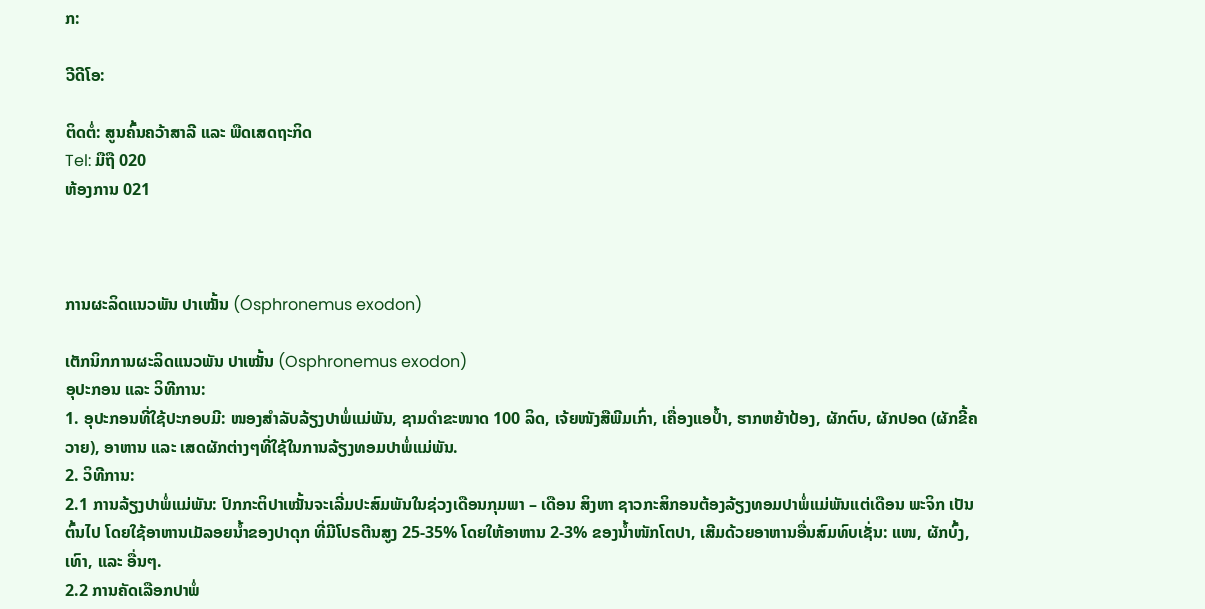ກ:

ວີດີໂອ:

ຕິດຕໍ່: ສູນຄົ້ນຄວ້າສາລີ ແລະ ພືດເສດຖະກິດ
Tel: ມືຖື 020
ຫ້ອງການ 021



ການຜະລິດແນວພັນ ປາເໝັ້ນ (Osphronemus exodon)

ເຕັກນິກການຜະລິດແນວພັນ ປາເໝັ້ນ (Osphronemus exodon)
ອຸປະກອນ ແລະ ວິທີການ:
1. ອຸປະກອນທີ່ໃຊ້ປະກອບມີ: ໜອງສຳລັບລ້ຽງປາພໍ່ແມ່ພັນ, ຊາມດຳຂະໜາດ 100 ລິດ, ເຈ້ຍໜັງສືພີມເກົ່າ, ເຄື່ອງແອປໍ້າ, ຮາກຫຍ້າປ້ອງ, ຜັກຕົບ, ຜັກປອດ (ຜັກຂີ້ຄວາຍ), ອາຫານ ແລະ ເສດຜັກຕ່າງໆທີ່ໃຊ້ໃນການລ້ຽງທອມປາພໍ່ແມ່ພັນ.
2. ວິທີການ:
2.1 ການລ້ຽງປາພໍ່ແມ່ພັນ: ປົກກະຕິປາເໝັ້ນຈະເລີ່ມປະສົມພັນໃນຊ່ວງເດືອນກຸມພາ – ເດືອນ ສິງຫາ ຊາວກະສິກອນຕ້ອງລ້ຽງທອມປາພໍ່ແມ່ພັນແຕ່ເດືອນ ພະຈິກ ເປັນຕົ້ນໄປ ໂດຍໃຊ້ອາຫານເມັລອຍນໍ້າຂອງປາດຸກ ທີ່ມີໂປຣຕີນສູງ 25-35% ໂດຍໃຫ້ອາຫານ 2-3% ຂອງນໍ້າໜັກໂຕປາ, ເສີມດ້ວຍອາຫານອື່ນສົມທົບເຊັ່ນ: ແໜ, ຜັກບົ້ງ, ເທົາ, ແລະ ອື່ນໆ.
2.2 ການຄັດເລືອກປາພໍ່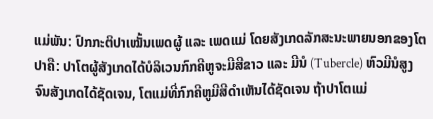ແມ່ພັນ: ປົກກະຕິປາເໝັ້ນເພດຜູ້ ແລະ ເພດແມ່ ໂດຍສັງເກດລັກສະນະພາຍນອກຂອງໂຕປາຄື: ປາໂຕຜູ້ສັງເກດໄດ້ບໍລິເວນກົກຄີຫູຈະມີສີຂາວ ແລະ ມີນໍ (Tubercle) ຫົວມີນໍສູງຈົນສັງເກດໄດ້ຊັດເຈນ, ໂຕແມ່ທີ່ກົກຄີຫູມີສີດຳເຫັນໄດ້ຊັດເຈນ ຖ້າປາໂຕແມ່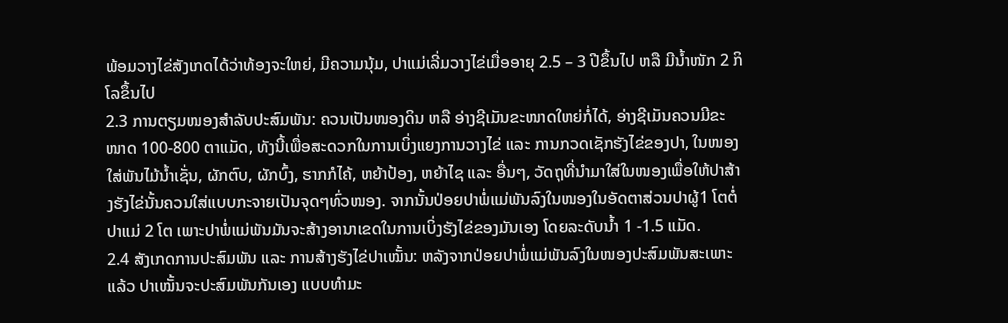ພ້ອມວາງໄຂ່ສັງເກດໄດ້ວ່າທ້ອງຈະໃຫຍ່, ມີຄວາມນຸ້ມ, ປາແມ່ເລີ່ມວາງໄຂ່ເມື່ອອາຍຸ 2.5 – 3 ປີຂຶ້ນໄປ ຫລື ມີນໍ້າໜັກ 2 ກິໂລຂຶ້ນໄປ
2.3 ການຕຽມໜອງສຳລັບປະສົມພັນ: ຄວນເປັນໜອງດິນ ຫລື ອ່າງຊີເມັນຂະໜາດໃຫຍ່ກໍ່ໄດ້, ອ່າງຊີເມັນຄວນມີຂະໜາດ 100-800 ຕາແມັດ, ທັງນີ້ເພື່ອສະດວກໃນການເບິ່ງແຍງການວາງໄຂ່ ແລະ ການກວດເຊັກຮັງໄຂ່ຂອງປາ, ໃນໜອງໃສ່ພັນໄມ້ນໍ້າເຊັ່ນ, ຜັກຕົບ, ຜັກບົ້ງ, ຮາກກໍໄຄ້, ຫຍ້າປ້ອງ, ຫຍ້າໄຊ ແລະ ອື່ນໆ, ວັດຖຸທີ່ນຳມາໃສ່ໃນໜອງເພື່ອໃຫ້ປາສ້າງຮັງໄຂ່ນັ້ນຄວນໃສ່ແບບກະຈາຍເປັນຈຸດໆທົ່ວໜອງ. ຈາກນັ້ນປ່ອຍປາພໍ່ແມ່ພັນລົງໃນໜອງໃນອັດຕາສ່ວນປາຜູ້1 ໂຕຕໍ່ປາແມ່ 2 ໂຕ ເພາະປາພໍ່ແມ່ພັນມັນຈະສ້າງອານາເຂດໃນການເບິ່ງຮັງໄຂ່ຂອງມັນເອງ ໂດຍລະດັບນໍ້າ 1 -1.5 ແມັດ.
2.4 ສັງເກດການປະສົມພັນ ແລະ ການສ້າງຮັງໄຂ່ປາເໝັ້ນ: ຫລັງຈາກປ່ອຍປາພໍ່ແມ່ພັນລົງໃນໜອງປະສົມພັນສະເພາະແລ້ວ ປາເໝັ້ນຈະປະສົມພັນກັນເອງ ແບບທຳມະ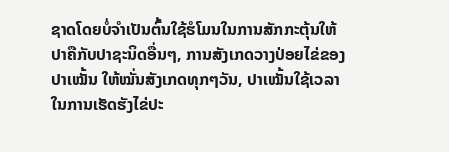ຊາດໂດຍບໍ່ຈຳເປັນຕົ້ນໃຊ້ຮໍໂມນໃນການສັກກະຕຸ້ນໃຫ້ປາຄືກັບປາຊະນິດອື່ນໆ, ການສັງເກດວາງປ່ອຍໄຂ່ຂອງປາເໝັ້ນ ໃຫ້ໝັ່ນສັງເກດທຸກໆວັນ, ປາເໝັ້ນໃຊ້ເວລາໃນການເຮັດຮັງໄຂ່ປະ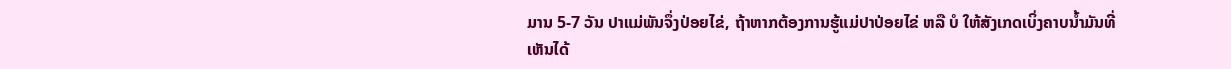ມານ 5-7 ວັນ ປາແມ່ພັນຈຶ່ງປ່ອຍໄຂ່, ຖ້າຫາກຕ້ອງການຮູ້ແມ່ປາປ່ອຍໄຂ່ ຫລື ບໍ ໃຫ້ສັງເກດເບິ່ງຄາບນໍ້າມັນທີ່ເຫັນໄດ້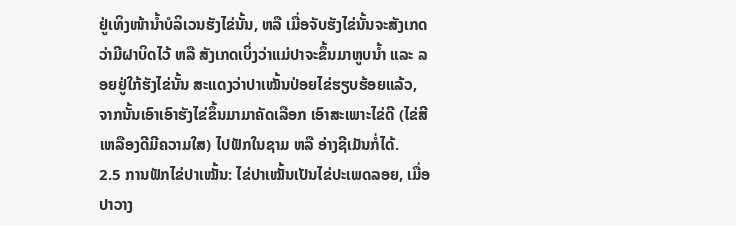ຢູ່ເທິງໜ້ານໍ້າບໍລິເວນຮັງໄຂ່ນັ້ນ, ຫລື ເມື່ອຈັບຮັງໄຂ່ນັ້ນຈະສັງເກດວ່າມີຝາບິດໄວ້ ຫລື ສັງເກດເບິ່ງວ່າແມ່ປາຈະຂຶ້ນມາຫູບນໍ້າ ແລະ ລອຍຢູ່ໃກ້ຮັງໄຂ່ນັ້ນ ສະແດງວ່າປາເໝັ້ນປ່ອຍໄຂ່ຮຽບຮ້ອຍແລ້ວ, ຈາກນັ້ນເອົາເອົາຮັງໄຂ່ຂຶ້ນມາມາຄັດເລືອກ ເອົາສະເພາະໄຂ່ດີ (ໄຂ່ສີເຫລືອງດີມີຄວາມໃສ) ໄປຟັກໃນຊາມ ຫລື ອ່າງຊີເມັນກໍ່ໄດ້.
2.5 ການຟັກໄຂ່ປາເໝັ້ນ: ໄຂ່ປາເໝັ້ນເປັນໄຂ່ປະເພດລອຍ, ເມື່ອປາວາງ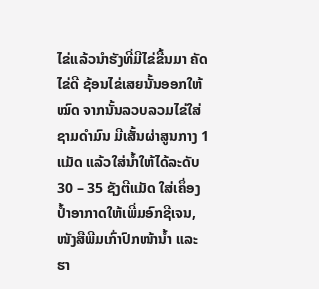ໄຂ່ແລ້ວນໍາຮັງທີ່ມີໄຂ່ຂື້ນມາ ຄັດໄຂ່ດີ ຊ້ອນໄຂ່ເສຍນັ້ນອອກໃຫ້ໝົດ ຈາກນັ້ນລວບລວມໄຂ່ໃສ່ຊາມດໍາມົນ ມີເສັ້ນຜ່າສູນກາງ 1 ແມັດ ແລ້ວໃສ່ນໍ້າໃຫ້ໄດ້ລະດັບ 30 – 35 ຊັງຕີແມັດ ໃສ່ເຄຶ່ອງປໍ້າອາກາດໃຫ້ເພີ່ມອົກຊີເຈນ, ໜັງສືພີມເກົ່າປົກໜ້ານໍ້າ ແລະ ຮາ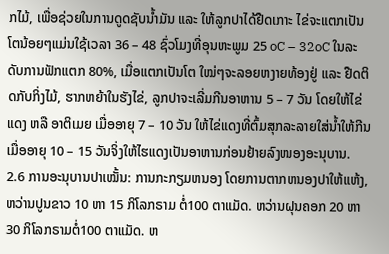ກໄມ້, ເພື່ອຊ່ວຍໃນການດູດຊັບນໍ້າມັນ ແລະ ໃຫ້ລູກປາໄດ້ຢືດເກາະ ໄຂ່ຈະແຕກເປັນໂຕນ້ອຍໆແມ່ນໃຊ້ເວລາ 36 – 48 ຊົ່ວໂມງທີ່ອຸນຫະພູມ 25 oC – 32oC ໃນລະດັບການຟັກແຕກ 80%, ເມື່ອແຕກເປັນໂຕ ໃໝ່ໆຈະລອຍຫງາຍທ້ອງຢູ່ ແລະ ຢືດຕິດກັບກິ່ງໄມ້, ຮາກຫຍ້າໃນຮັງໄຂ່, ລູກປາຈະເລີ່ມກີນອາຫານ 5 – 7 ວັນ ໂດຍໃຫ້ໄຂ່ແດງ ຫລື ອາຕິເມຍ ເມື່ອອາຍຸ 7 – 10 ວັນ ໃຫ້ໄຂ່ແດງທີ່ຕົ້ມສຸກລະລາຍໃສ່ນໍ້າໃຫ້ກີນ ເມື່ອອາຍຸ 10 – 15 ວັນຈິ່ງໃຫ້ໄຮແດງເປັນອາຫານກ່ອນຢ້າຍລົງໜອງອະນຸບານ.
2.6 ການອະນຸບານປາເໝັ້ນ: ການກະກຽມຫນອງ ໂດຍການຕາກຫນອງປາໃຫ້ແຫ້ງ, ຫວ່ານປູນຂາວ 10 ຫາ 15 ກິໂລກຣາມ ຕໍ່100 ຕາແມັດ. ຫວ່ານຝຸນຄອກ 20 ຫາ 30 ກິໂລກຣາມຕໍ່100 ຕາແມັດ. ຫ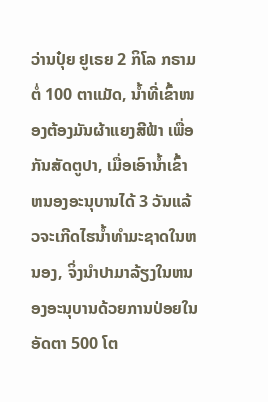ວ່ານປຸ໋ຍ ຢູເຣຍ 2 ກິໂລ ກຣາມ ຕໍ່ 100 ຕາແມັດ, ນໍ້າທີ່ເຂົ້າໜອງຕ້ອງມັນຜ້າແຍງສີຟ້າ ເພື່ອກັນສັດຕູປາ, ເມື່ອເອົານ້ຳເຂົ້າຫນອງອະນຸບານໄດ້ 3 ວັນແລ້ວຈະເກີດໄຮນ້ຳທຳມະຊາດໃນຫນອງ, ຈິ່ງນຳປາມາລ້ຽງໃນຫນອງອະນຸບານດ້ວຍການປ່ອຍໃນອັດຕາ 500 ໂຕ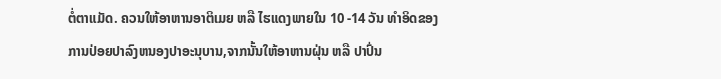ຕໍ່ຕາແມັດ. ຄວນໃຫ້ອາຫານອາຕິເມຍ ຫລື ໄຮແດງພາຍໃນ 10 -14 ວັນ ທຳອິດຂອງການປ່ອຍປາລົງຫນອງປາອະນຸບານ,ຈາກນັ້ນໃຫ້ອາຫານຝຸ່ນ ຫລື ປາປົ່ນ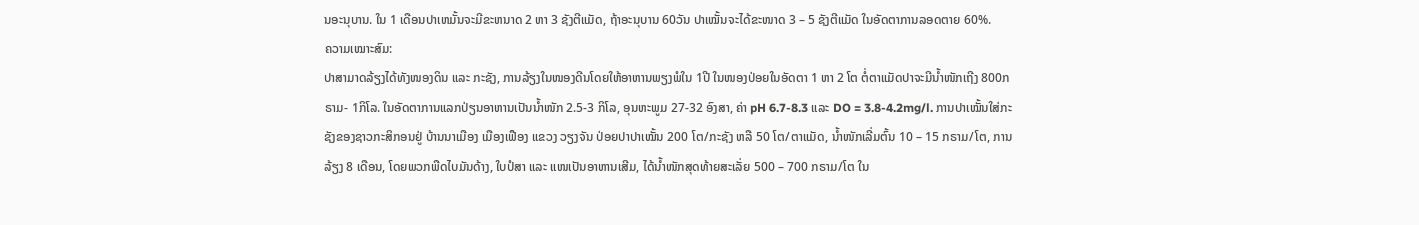ນອະນຸບານ. ໃນ 1 ເດືອນປາເຫມັ້ນຈະມີຂະຫນາດ 2 ຫາ 3 ຊັງຕີແມັດ, ຖ້າອະນຸບານ 60ວັນ ປາເໝັ້ນຈະໄດ້ຂະໜາດ 3 – 5 ຊັງຕີແມັດ ໃນອັດຕາການລອດຕາຍ 60%.
ຄວາມເໝາະສົມ:
ປາສາມາດລ້ຽງໄດ້ທັງໜອງດິນ ແລະ ກະຊັງ, ການລ້ຽງໃນໜອງດີນໂດຍໃຫ້ອາຫານພຽງພໍໃນ 1ປີ ໃນໜອງປ່ອຍໃນອັດຕາ 1 ຫາ 2 ໂຕ ຕໍ່ຕາແມັດປາຈະມີນ້ຳໜັກເຖີງ 800ກຣາມ- 1ກິໂລ. ໃນອັດຕາການແລກປ່ຽນອາຫານເປັນນໍ້າໜັກ 2.5-3 ກິໂລ, ອຸນຫະພູມ 27-32 ອົງສາ, ຄ່າ pH 6.7-8.3 ແລະ DO = 3.8-4.2mg/l. ການປາເໝັ້ນໃສ່ກະຊັງຂອງຊາວກະສິກອນຢູ່ ບ້ານນາເມືອງ ເມືອງເຟືອງ ແຂວງ ວຽງຈັນ ປ່ອຍປາປາເໝັ້ນ 200 ໂຕ/ກະຊັງ ຫລື 50 ໂຕ/ຕາແມັດ, ນໍ້າໜັກເລີ່ມຕົ້ນ 10 – 15 ກຣາມ/ໂຕ, ການລ້ຽງ 8 ເດືອນ, ໂດຍພວກພືດໄບມັນດ້າງ, ໃບປໍສາ ແລະ ແໜເປັນອາຫານເສີມ, ໄດ້ນໍ້າໜັກສຸດທ້າຍສະເລັ່ຍ 500 – 700 ກຣາມ/ໂຕ ໃນ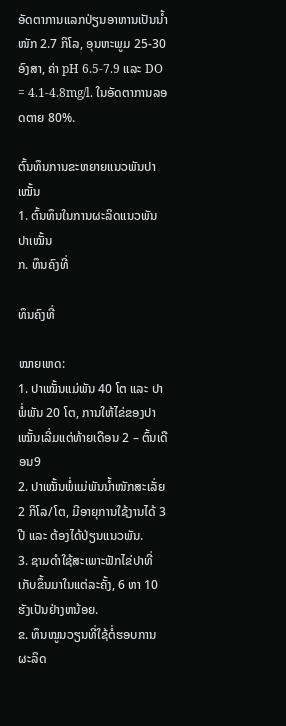ອັດຕາການແລກປ່ຽນອາຫານເປັນນໍ້າໜັກ 2.7 ກິໂລ, ອຸນຫະພູມ 25-30 ອົງສາ, ຄ່າ pH 6.5-7.9 ແລະ DO = 4.1-4.8mg/l. ໃນອັດຕາການລອດຕາຍ 80%.

ຕົ້ນທຶນການຂະຫຍາຍແນວພັນປາເໝັ້ນ
1. ຕົ້ນທຶນໃນການຜະລິດແນວພັນປາເໝັ້ນ
ກ. ທຶນຄົງທີ່

ທຶນຄົງທີ່

ໝາຍເຫດ:
1. ປາເໝັ້ນແມ່ພັນ 40 ໂຕ ແລະ ປາພໍ່ພັນ 20 ໂຕ, ການໃຫ້ໄຂ່ຂອງປາເໝັ້ນເລີ່ມແຕ່ທ້າຍເດືອນ 2 – ຕົ້ນເດືອນ9
2. ປາເໝັ້ນພໍ່ແມ່ພັນນໍ້າໜັກສະເລັ່ຍ 2 ກິໂລ/ໂຕ, ມີອາຍຸການໃຊ້ງານໄດ້ 3 ປີ ແລະ ຕ້ອງໄດ້ປ່ຽນແນວພັນ.
3. ຊາມດຳໃຊ້ສະເພາະຟັກໄຂ່ປາທີ່ເກັບຂຶ້ນມາໃນແຕ່ລະຄັ້ງ, 6 ຫາ 10 ຮັງເປັນຢ່າງຫນ້ອຍ.
ຂ. ທຶນໝູນວຽນທີ່ໃຊ້ຕໍ່ຮອບການຜະລິດ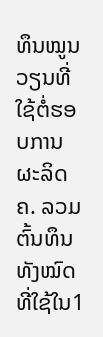ທຶນໝູນວຽນທີ່ໃຊ້ຕໍ່ຮອບການຜະລິດ
ຄ. ລວມຕົ້ນທຶນທັງໝົດທີ່ໃຊ້ໃນ1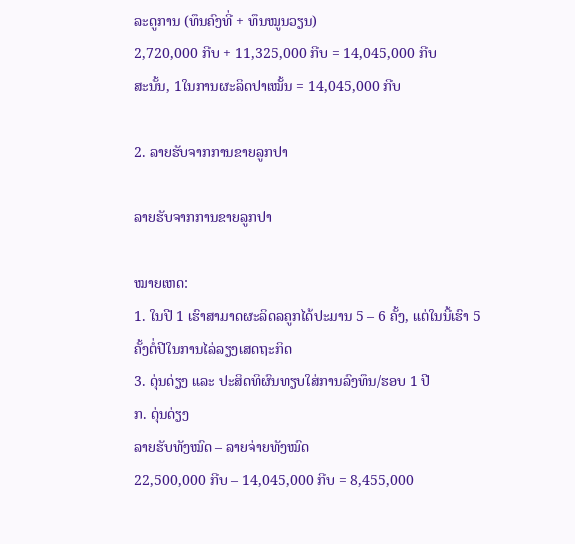ລະດູການ (ທຶນຄົງທີ່ + ທຶນໝູນວຽນ)
2,720,000 ກີບ + 11,325,000 ກີບ = 14,045,000 ກີບ
ສະນັ້ນ, 1ໃນການຜະລິດປາເໝັ້ນ = 14,045,000 ກີບ

2. ລາຍຮັບຈາກການຂາຍລູກປາ

ລາຍຮັບຈາກການຂາຍລູກປາ

ໝາຍເຫດ:
1. ໃນປີ 1 ເຮົາສາມາດຜະລິດລຄູກໄດ້ປະມານ 5 – 6 ຄັ້ງ, ແຕ່ໃນນີ້ເຮົາ 5 ຄັ້ງຕໍ່ປີໃນການໄລ່ລຽງເສດຖະກິດ
3. ດຸ່ນດ່ຽງ ແລະ ປະສິດທິຜົນທຽບໃສ່ການລົງທຶນ/ຮອບ 1 ປີ
ກ. ດຸ່ນດ່ຽງ
ລາຍຮັບທັງໝົດ – ລາຍຈ່າຍທັງໝົດ
22,500,000 ກີບ – 14,045,000 ກີບ = 8,455,000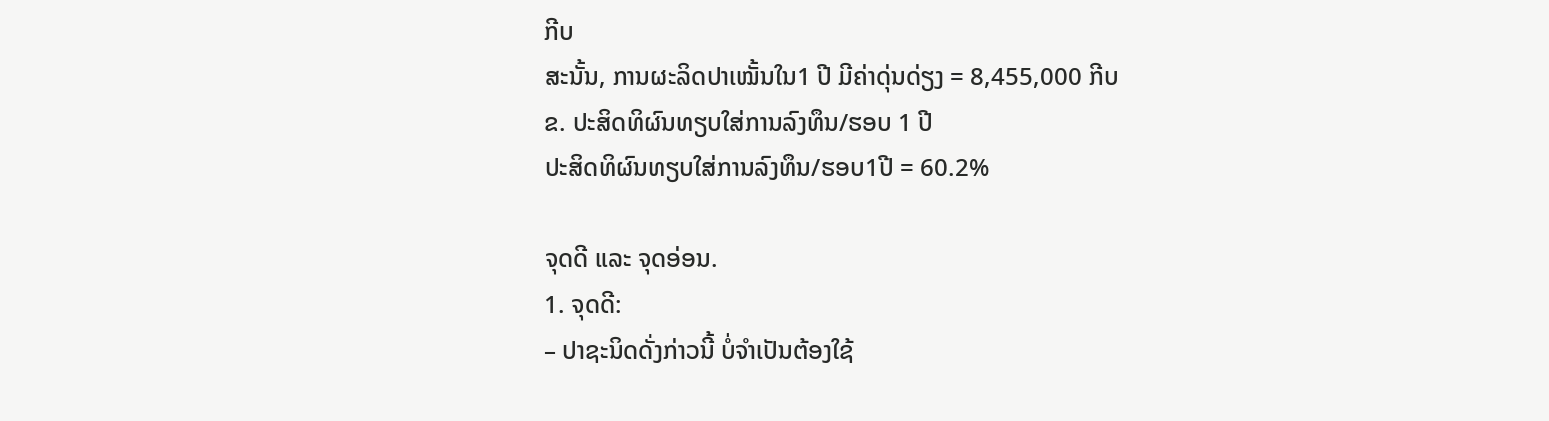ກີບ
ສະນັ້ນ, ການຜະລິດປາເໝັ້ນໃນ1 ປີ ມີຄ່າດຸ່ນດ່ຽງ = 8,455,000 ກີບ
ຂ. ປະສິດທິຜົນທຽບໃສ່ການລົງທຶນ/ຮອບ 1 ປີ
ປະສິດທິຜົນທຽບໃສ່ການລົງທຶນ/ຮອບ1ປີ = 60.2%

ຈຸດດີ ແລະ ຈຸດອ່ອນ.
1. ຈຸດດີ:
– ປາຊະນິດດັ່ງກ່າວນີ້ ບໍ່ຈຳເປັນຕ້ອງໃຊ້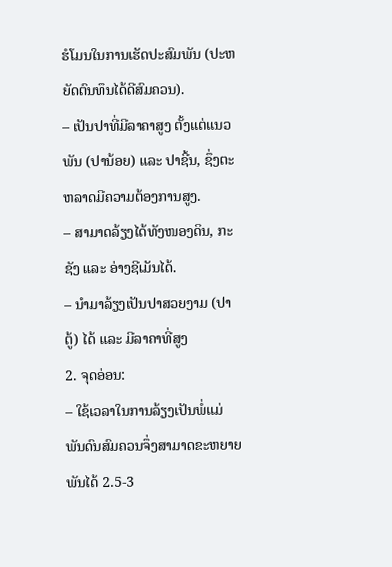ຮໍໂມນໃນການເຮັດປະສົມພັນ (ປະຫຍັດຕົນທຶນໄດ້ດີສົມຄວນ).
– ເປັນປາທີ່ມີລາຄາສູງ ຕັ້ງແຕ່ແນວພັນ (ປານ້ອຍ) ແລະ ປາຊີ້ນ, ຊຶ່ງຕະຫລາດມີຄວາມຕ້ອງການສູງ.
– ສາມາດລ້ຽງໄດ້ທັງໜອງດິນ, ກະຊັງ ແລະ ອ່າງຊີເມັນໄດ້.
– ນໍາມາລ້ຽງເປັນປາສວຍງາມ (ປາຕູ້) ໄດ້ ແລະ ມີລາຄາທີ່ສູງ
2. ຈຸດອ່ອນ:
– ໃຊ້ເວລາໃນການລ້ຽງເປັນພໍ່ແມ່ພັນດົນສົມຄວນຈຶ່ງສາມາດຂະຫຍາຍພັນໄດ້ 2.5-3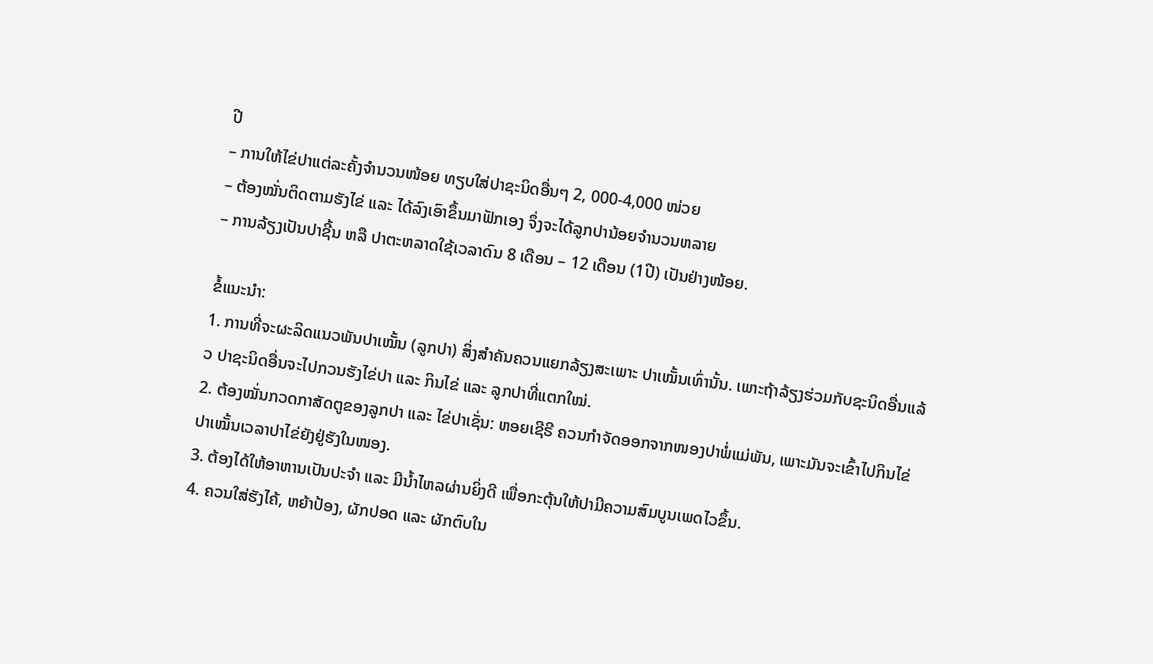ປີ
– ການໃຫ້ໄຂ່ປາແຕ່ລະຄັ້ງຈຳນວນໜ້ອຍ ທຽບໃສ່ປາຊະນິດອື່ນໆ 2, 000-4,000 ໜ່ວຍ
– ຕ້ອງໝັ່ນຕິດຕາມຮັງໄຂ່ ແລະ ໄດ້ລົງເອົາຂຶ້ນມາຟັກເອງ ຈຶ່ງຈະໄດ້ລູກປານ້ອຍຈຳນວນຫລາຍ
– ການລ້ຽງເປັນປາຊີ້ນ ຫລື ປາຕະຫລາດໃຊ້ເວລາດົນ 8 ເດືອນ – 12 ເດືອນ (1ປີ) ເປັນຢ່າງໜ້ອຍ.

ຂໍ້ແນະນຳ:
1. ການທີ່ຈະຜະລິດແນວພັນປາເໝັ້ນ (ລູກປາ) ສິ່ງສຳຄັນຄວນແຍກລ້ຽງສະເພາະ ປາເໝັ້ນເທົ່ານັ້ນ. ເພາະຖ້າລ້ຽງຮ່ວມກັບຊະນິດອື່ນແລ້ວ ປາຊະນິດອື່ນຈະໄປກວນຮັງໄຂ່ປາ ແລະ ກິນໄຂ່ ແລະ ລູກປາທີ່ແຕກໃໝ່.
2. ຕ້ອງໝັ່ນກວດກາສັດຕູຂອງລູກປາ ແລະ ໄຂ່ປາເຊັ່ນ: ຫອຍເຊີຣີ ຄວນກຳຈັດອອກຈາກໜອງປາພໍ່ແມ່ພັນ, ເພາະມັນຈະເຂົ້າໄປກິນໄຂ່ປາເໝັ້ນເວລາປາໄຂ່ຍັງຢູ່ຮັງໃນໜອງ.
3. ຕ້ອງໄດ້ໃຫ້ອາຫານເປັນປະຈຳ ແລະ ມີນໍ້າໄຫລຜ່ານຍິ່ງດີ ເພື່ອກະຕຸ້ນໃຫ້ປາມີຄວາມສົມບູນເພດໄວຂຶ້ນ.
4. ຄວນໃສ່ຮັງໄຄ້, ຫຍ້າປ້ອງ, ຜັກປອດ ແລະ ຜັກຕົບໃນ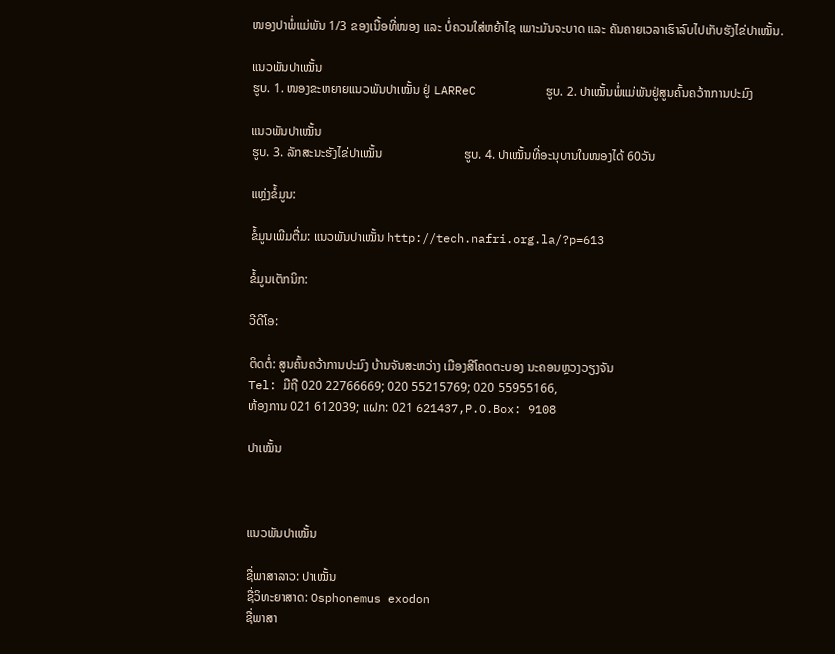ໜອງປາພໍ່ແມ່ພັນ 1/3 ຂອງເນື້ອທີ່ໜອງ ແລະ ບໍ່ຄວນໃສ່ຫຍ້າໄຊ ເພາະມັນຈະບາດ ແລະ ຄັນຄາຍເວລາເຮົາລົບໄປເກັບຮັງໄຂ່ປາເໝັ້ນ.

ແນວພັນປາເໝັ້ນ
ຮູບ. 1. ໜອງຂະຫຍາຍແນວພັນປາເໝັ້ນ ຢູ່ LARReC          ຮູບ. 2. ປາເໝັ້ນພໍ່ແມ່ພັນຢູ່ສູນຄົ້ນຄວ້າາການປະມົງ

ແນວພັນປາເໝັ້ນ
ຮູບ. 3. ລັກສະນະຮັງໄຂ່ປາເໝັ້ນ                          ຮູບ. 4. ປາເໝັ້ນທີ່ອະນຸບານໃນໜອງໄດ້ 60ວັນ

ແຫຼ່ງຂໍ້ມູນ:

ຂໍ້ມູນເພີມຕື່ມ: ແນວພັນປາເໝັ້ນ http://tech.nafri.org.la/?p=613

ຂໍ້ມູນເຕັກນິກ:

ວີດີໂອ:

ຕິດຕໍ່: ສູນຄົ້ນຄວ້າການປະມົງ ບ້ານຈັນສະຫວ່າງ ເມືອງສີໂຄດຕະບອງ ນະຄອນຫຼວງວຽງຈັນ
Tel: ມືຖື 020 22766669; 020 55215769; 020 55955166,
ຫ້ອງການ 021 612039; ແຝກ: 021 621437,P.O.Box: 9108

ປາເໝັ້ນ



ແນວພັນປາເໝັ້ນ

ຊື່ພາສາລາວ: ປາເໝັ້ນ
ຊື່ວິທະຍາສາດ: Osphonemus exodon
ຊື່ພາສາ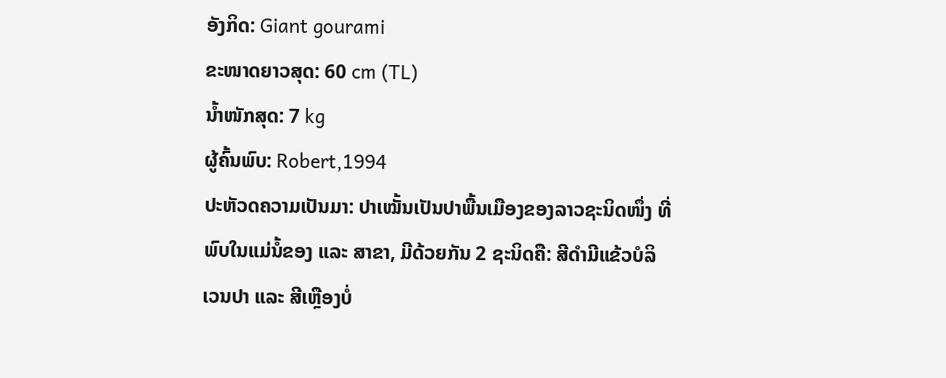ອັງກິດ: Giant gourami
ຂະໜາດຍາວສຸດ: 60 cm (TL)
ນໍ້າໜັກສຸດ: 7 kg
ຜູ້ຄົ້ນພົບ: Robert,1994
ປະຫັວດຄວາມເປັນມາ: ປາເໝັ້ນເປັນປາພື້ນເມືອງຂອງລາວຊະນິດໜຶ່ງ ທີ່ພົບໃນແມ່ນໍ້ຂອງ ແລະ ສາຂາ, ມີດ້ວຍກັນ 2 ຊະນິດຄື: ສີດຳມີແຂ້ວບໍລິເວນປາ ແລະ ສີເຫຼືອງບໍ່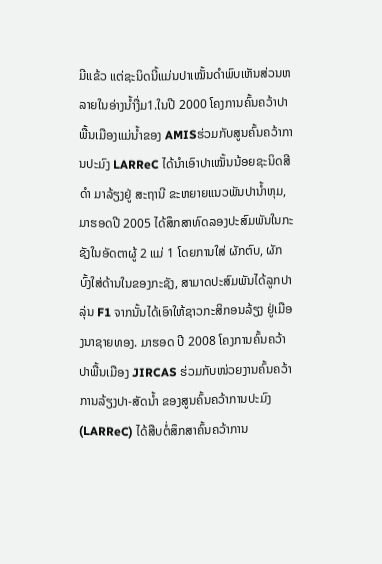ມີແຂ້ວ ແຕ່ຊະນິດນີ້ແມ່ນປາເໝັ້ນດຳພົບເຫັນສ່ວນຫລາຍໃນອ່າງນໍ້າງື່ມ1.ໃນປີ 2000 ໂຄງການຄົ້ນຄວ້າປາພື້ນເມືອງແມ່ນໍ້າຂອງ AMISຮ່ວມກັບສູນຄົ້ນຄວ້າການປະມົງ LARReC ໄດ້ນໍາເອົາປາເໝັ້ນນ້ອຍຊະນິດສີດຳ ມາລ້ຽງຢູ່ ສະຖານີ ຂະຫຍາຍແນວພັນປານໍ້າຫຸມ, ມາຮອດປີ 2005 ໄດ້ສຶກສາທົດລອງປະສົມພັນໃນກະຊັງໃນອັດຕາຜູ້ 2 ແມ່ 1 ໂດຍການໃສ່ ຜັກຕົບ, ຜັກບົ້ງໃສ່ດ້ານໃນຂອງກະຊັງ, ສາມາດປະສົມພັນໄດ້ລູກປາລຸ່ນ F1 ຈາກນັ້ນໄດ້ເອົາໃຫ້ຊາວກະສິກອນລ້ຽງ ຢູ່ເມືອງນາຊາຍທອງ. ມາຮອດ ປີ 2008 ໂຄງການຄົ້ນຄວ້າປາພື້ນເມືອງ JIRCAS ຮ່ວມກັບໜ່ວຍງານຄົ້ນຄວ້າການລ້ຽງປາ-ສັດນໍ້າ ຂອງສູນຄົ້ນຄວ້າການປະມົງ (LARReC) ໄດ້ສືບຕໍ່ສຶກສາຄົ້ນຄວ້າການ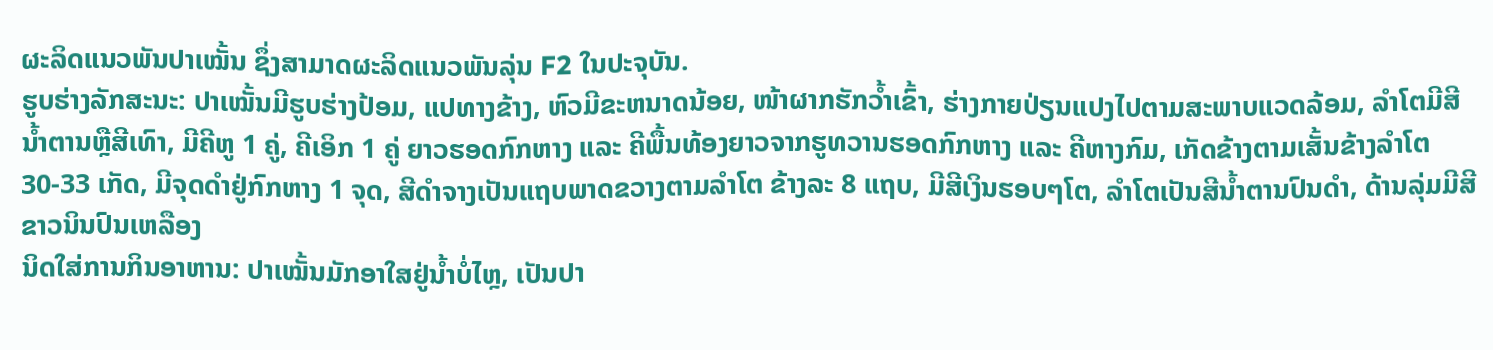ຜະລິດແນວພັນປາເໝັ້ນ ຊຶ່ງສາມາດຜະລິດແນວພັນລຸ່ນ F2 ໃນປະຈຸບັນ.
ຮູບຮ່າງລັກສະນະ: ປາເໝັ້ນມີຮູບຮ່າງປ້ອມ, ແປທາງຂ້າງ, ຫົວມີຂະຫນາດນ້ອຍ, ໜ້າຜາກຮັກວ້ຳເຂົ້າ, ຮ່າງກາຍປ່ຽນແປງໄປຕາມສະພາບແວດລ້ອມ, ລຳໂຕມີສີນໍ້າຕານຫຼືສີເທົາ, ມີຄີຫູ 1 ຄູ່, ຄີເອິກ 1 ຄູ່ ຍາວຮອດກົກຫາງ ແລະ ຄີພື້ນທ້ອງຍາວຈາກຮູທວານຮອດກົກຫາງ ແລະ ຄີຫາງກົມ, ເກັດຂ້າງຕາມເສັ້ນຂ້າງລຳໂຕ 30-33 ເກັດ, ມີຈຸດດຳຢູ່ກົກຫາງ 1 ຈຸດ, ສີດຳຈາງເປັນແຖບພາດຂວາງຕາມລຳໂຕ ຂ້າງລະ 8 ແຖບ, ມີສີເງິນຮອບໆໂຕ, ລຳໂຕເປັນສີນໍ້າຕານປົນດຳ, ດ້ານລຸ່ມມີສີຂາວນິນປົນເຫລືອງ
ນິດໃສ່ການກິນອາຫານ: ປາເໝັ້ນມັກອາໃສຢູ່ນ້ຳບໍ່ໄຫຼ, ເປັນປາ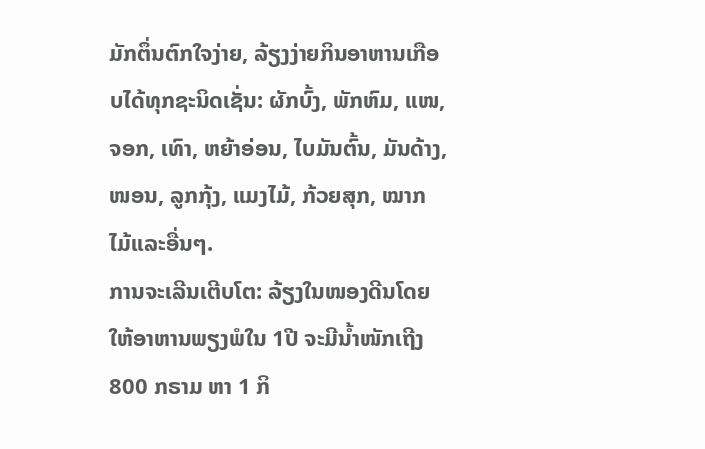ມັກຕຶ່ນຕົກໃຈງ່າຍ, ລ້ຽງງ່າຍກິນອາຫານເກືອບໄດ້ທຸກຊະນິດເຊັ່ນ: ຜັກບົ້ງ, ພັກຫົມ, ແໜ, ຈອກ, ເທົາ, ຫຍ້າອ່ອນ, ໄບມັນຕົ້ນ, ມັນດ້າງ,ໜອນ, ລູກກຸ້ງ, ແມງໄມ້, ກ້ວຍສຸກ, ໝາກໄມ້ແລະອື່ນໆ.
ການຈະເລີນເຕີບໂຕ: ລ້ຽງໃນໜອງດີນໂດຍໃຫ້ອາຫານພຽງພໍໃນ 1ປີ ຈະມີນ້ຳໜັກເຖີງ 800 ກຣາມ ຫາ 1 ກິ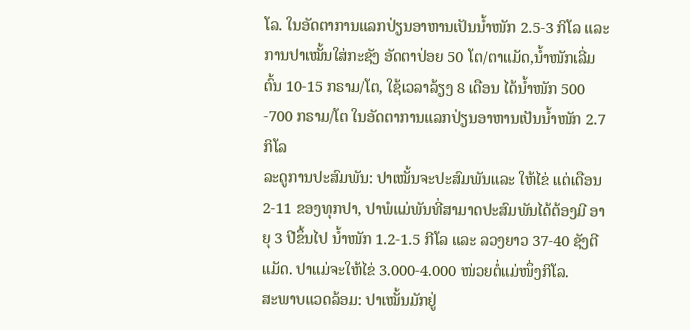ໂລ. ໃນອັດຕາການແລກປ່ຽນອາຫານເປັນນໍ້າໜັກ 2.5-3 ກິໂລ ແລະ ການປາເໝັ້ນໃສ່ກະຊັງ ອັດຕາປ່ອຍ 50 ໂຕ/ຕາແມັດ,ນໍ້າໜັກເລີ່ມຕົ້ນ 10-15 ກຣາມ/ໂຕ, ໃຊ້ເວລາລ້ຽງ 8 ເດືອນ ໄດ້ນໍ້າໜັກ 500 -700 ກຣາມ/ໂຕ ໃນອັດຕາການແລກປ່ຽນອາຫານເປັນນໍ້າໜັກ 2.7 ກິໂລ
ລະດູການປະສົມພັນ: ປາເໝັ້ນຈະປະສົມພັນແລະ ໃຫ້ໄຂ່ ແຕ່ເດືອນ 2-11 ຂອງທຸກປາ, ປາພໍແມ່ພັນທີ່ສາມາດປະສົມພັນໄດ້ຕ້ອງມີ ອາຍຸ 3 ປີຂຶ້ນໄປ ນ້ຳໜັກ 1.2-1.5 ກີໂລ ແລະ ລວງຍາວ 37-40 ຊັງຕີແມັດ. ປາແມ່ຈະໃຫ້ໄຂ່ 3.000-4.000 ໜ່ວຍຕໍ່ແມ່ໜຶ່ງກິໂລ.
ສະພາບແວດລ້ອມ: ປາເໝັ້ນມັກຢູ່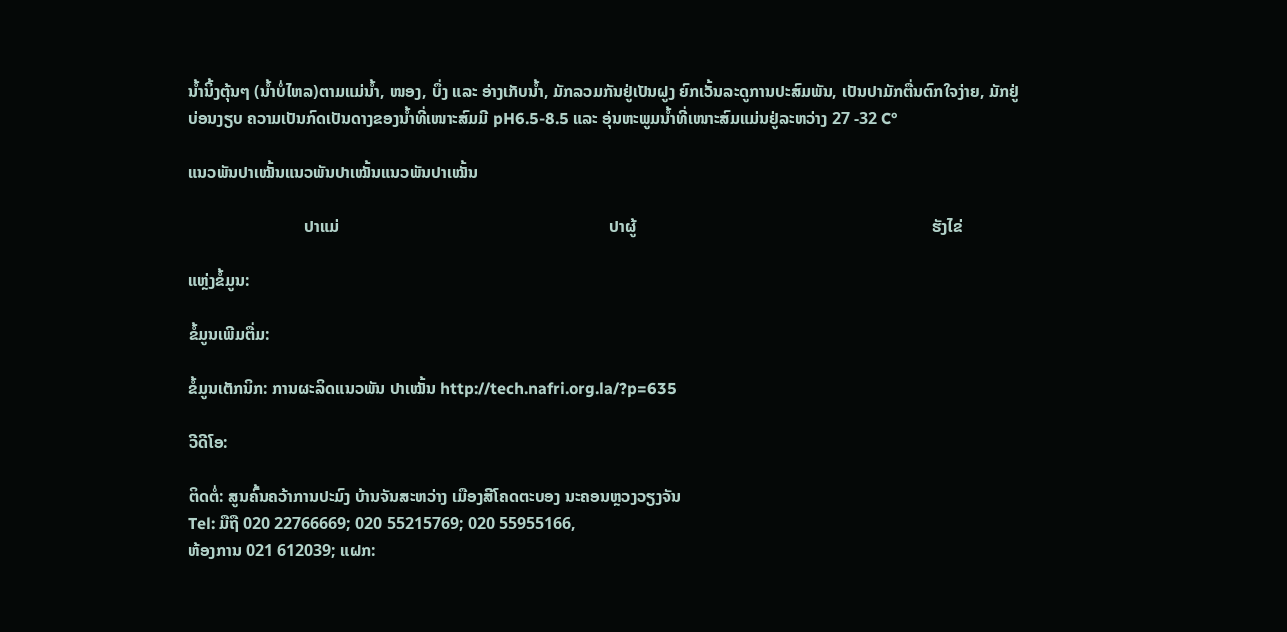ນໍ້ານິ້ງຕຸ້ນໆ (ນໍ້າບໍ່ໄຫລ)ຕາມແມ່ນໍ້າ, ໜອງ, ບຶ່ງ ແລະ ອ່າງເກັບນໍ້າ, ມັກລວມກັນຢູ່ເປັນຝູງ ຍົກເວັ້ນລະດູການປະສົມພັນ, ເປັນປາມັກຕື່ນຕົກໃຈງ່າຍ, ມັກຢູ່ບ່ອນງຽບ ຄວາມເປັນກົດເປັນດາງຂອງນໍ້າທີ່ເໜາະສົມມີ pH6.5-8.5 ແລະ ອຸ່ນຫະພູມນໍ້າທີ່ເໜາະສົມແມ່ນຢູ່ລະຫວ່າງ 27 -32 C°

ແນວພັນປາເໝັ້ນແນວພັນປາເໝັ້ນແນວພັນປາເໝັ້ນ

                            ປາແມ່                                                                 ປາຜູ້                                                                       ຮັງໄຂ່

ແຫຼ່ງຂໍ້ມູນ:

ຂໍ້ມູນເພີມຕື່ມ:

ຂໍ້ມູນເຕັກນິກ: ການຜະລິດແນວພັນ ປາເໝັ້ນ http://tech.nafri.org.la/?p=635

ວີດີໂອ:

ຕິດຕໍ່: ສູນຄົ້ນຄວ້າການປະມົງ ບ້ານຈັນສະຫວ່າງ ເມືອງສີໂຄດຕະບອງ ນະຄອນຫຼວງວຽງຈັນ
Tel: ມືຖື 020 22766669; 020 55215769; 020 55955166,
ຫ້ອງການ 021 612039; ແຝກ: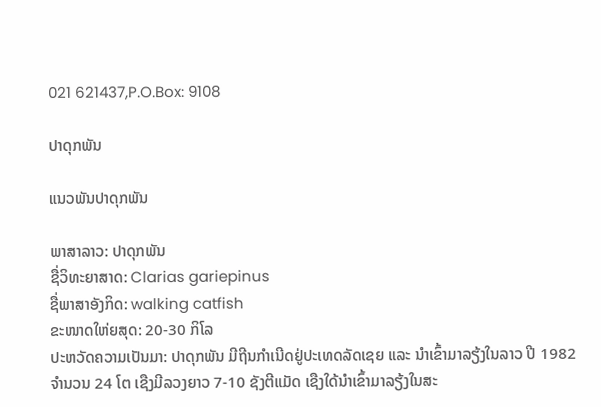021 621437,P.O.Box: 9108

ປາດຸກພັນ

ແນວພັນປາດຸກພັນ

ພາສາລາວ: ປາດຸກພັນ
ຊື່ວິທະຍາສາດ: Clarias gariepinus
ຊື່ພາສາອັງກິດ: walking catfish
ຂະໜາດໃຫ່ຍສຸດ: 20-30 ກິໂລ
ປະຫວັດຄວາມເປັນມາ: ປາດຸກພັນ ມີຖີນກຳເນີດຢູ່ປະເທດລັດເຊຍ ແລະ ນໍາເຂົ້າມາລຽ້ງໃນລາວ ປີ 1982 ຈຳນວນ 24 ໂຕ ເຊືງມີລວງຍາວ 7-10 ຊັງຕີແມັດ ເຊືງໃດ້ນຳເຂົ້າມາລຽ້ງໃນສະ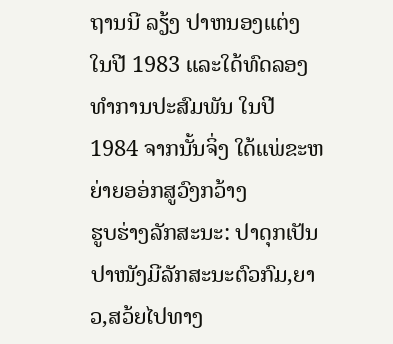ຖານນີ ລຽ້ງ ປາຫນອງແຕ່ງ ໃນປີ 1983 ແລະໃດ້ທົດລອງທຳການປະສົມພັນ ໃນປີ 1984 ຈາກນັ້ນຈິ່ງ ໃດ້ແພ່ຂະຫຍ່າຍອອ່ກສູວົງກວ້າງ
ຮູບຮ່າງລັກສະນະ: ປາດຸກເປັນປາໜັງມີລັກສະນະຕົວກົມ,ຍາວ,ສວ້ຍໄປທາງ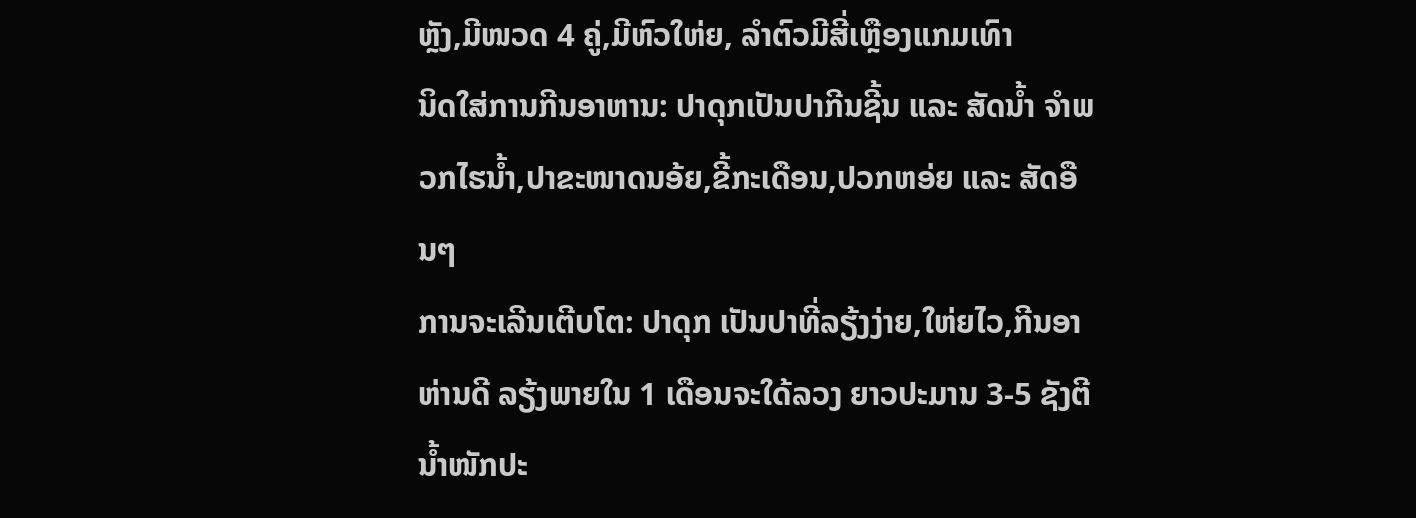ຫຼັງ,ມີໜວດ 4 ຄູ່,ມີຫົວໃຫ່ຍ, ລຳຕົວມີສີ່ເຫຼືອງແກມເທົາ
ນິດໃສ່ການກີນອາຫານ: ປາດຸກເປັນປາກີນຊີ້ນ ແລະ ສັດນໍ້າ ຈຳພວກໄຮນໍ້າ,ປາຂະໜາດນອ້ຍ,ຂີ້ກະເດືອນ,ປວກຫອ່ຍ ແລະ ສັດອືນໆ
ການຈະເລີນເຕີບໂຕ: ປາດຸກ ເປັນປາທີ່ລຽ້ງງ່າຍ,ໃຫ່ຍໄວ,ກີນອາຫ່ານດີ ລຽ້ງພາຍໃນ 1 ເດືອນຈະໃດ້ລວງ ຍາວປະມານ 3-5 ຊັງຕີ ນໍ້າໜັກປະ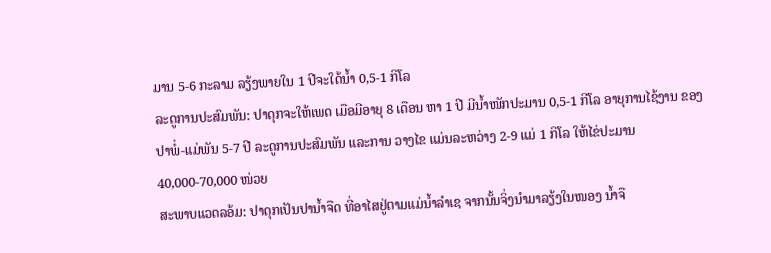ມານ 5-6 ກະລາມ ລຽ້ງພາຍໃນ 1 ປີຈະໃດ້ນໍ້າ 0,5-1 ກິໂລ
ລະດູການປະສົມພັນ: ປາດຸກຈະໃຫ້ເພດ ເມືອມີອາຍຸ 8 ເດືອນ ຫາ 1 ປີ ມີນໍ້າໜັກປະມານ 0,5-1 ກີໂລ ອາຍຸການໄຊ້ງານ ຂອງປາພໍ່-ແມ່ພັນ 5-7 ປີ ລະດູການປະສົມພັນ ແລະການ ວາງໄຂ ແມ່ນລະຫວ່າງ 2-9 ແມ່ 1 ກິໂລ ໃຫ້ໄຂ່ປະມານ 40,000-70,000 ໜ່ວຍ
ສະພາບແວດລອ້ມ: ປາດຸກເປັນປານໍ້າຈືດ ທີ່ອາໄສຢູ່ຕາມແມ່ນໍ້າລຳເຊ ຈາກນັ້ນຈິ່ງນຳມາລຽ້ງໃນໜອງ ນໍ້າຈື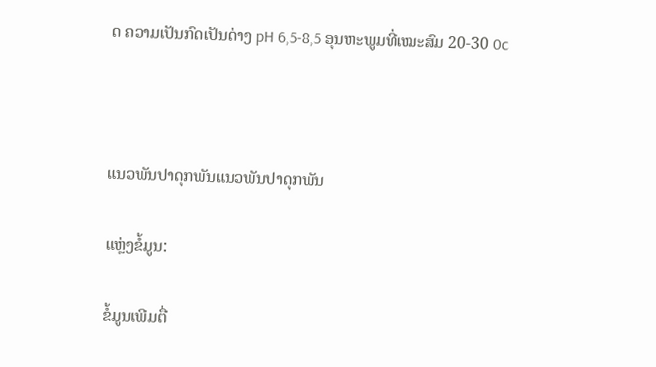ດ ຄວາມເປັນກົດເປັນດ່າງ pH 6,5-8,5 ອຸນຫະພູມທີ່ເໝະສົມ 20-30 0c



ແນວພັນປາດຸກພັນແນວພັນປາດຸກພັນ

ແຫຼ່ງຂໍ້ມູນ:

ຂໍ້ມູນເພີມຕື່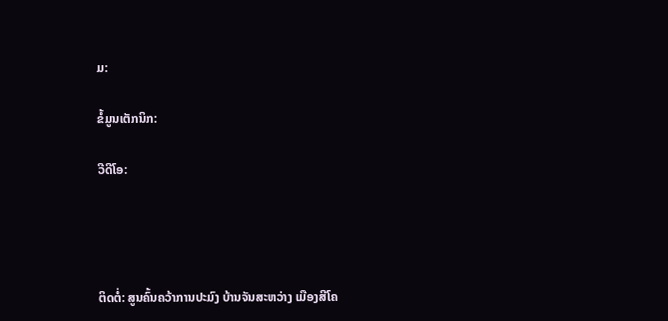ມ:

ຂໍ້ມູນເຕັກນິກ:

ວີດີໂອ:




ຕິດຕໍ່: ສູນຄົ້ນຄວ້າການປະມົງ ບ້ານຈັນສະຫວ່າງ ເມືອງສີໂຄ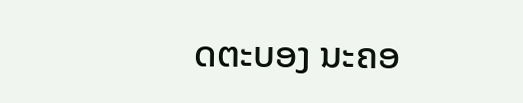ດຕະບອງ ນະຄອ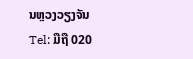ນຫຼວງວຽງຈັນ
Tel: ມືຖື 020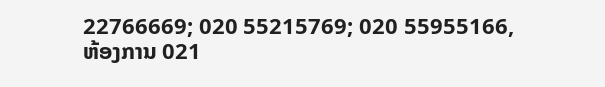22766669; 020 55215769; 020 55955166,
ຫ້ອງການ 021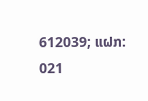612039; ແຝກ: 021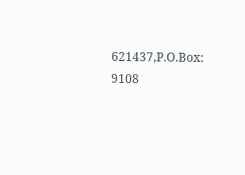621437,P.O.Box: 9108